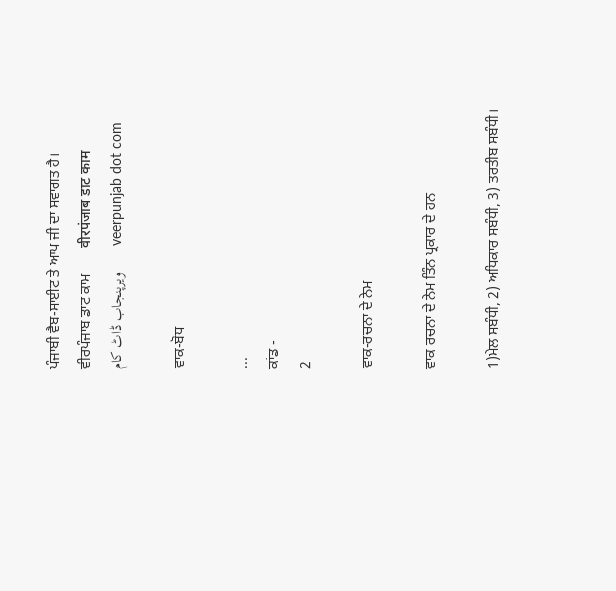ਪੰਜਾਬੀ ਵੈਬ-ਸਾਈਟ ਤੇ ਆਪ ਜੀ ਦਾ ਸਵਾਗਤ ਹੈ।       ਵੀਰਪੰਜਾਬ ਡਾਟ ਕਾਮ       वीरपंजाब डाट काम       ویرپنجاب ڈاٹ کام       veerpunjab dot com

ਵਾਕ-ਬੋਧ

...
ਕਾਂਡ -
2

ਵਾਕ-ਰਚਨਾ ਦੇ ਨੇਮ

ਵਾਕ ਰਚਨਾ ਦੇ ਨੇਮ ਤਿੰਨ ਪ੍ਰਕਾਰ ਦੇ ਹਨ

1)ਮੇਲ ਸਬੰਧੀ, 2) ਅਧਿਕਾਰ ਸਬੰਧੀ, 3) ਤਰਤੀਬ ਸਬੰਧੀ।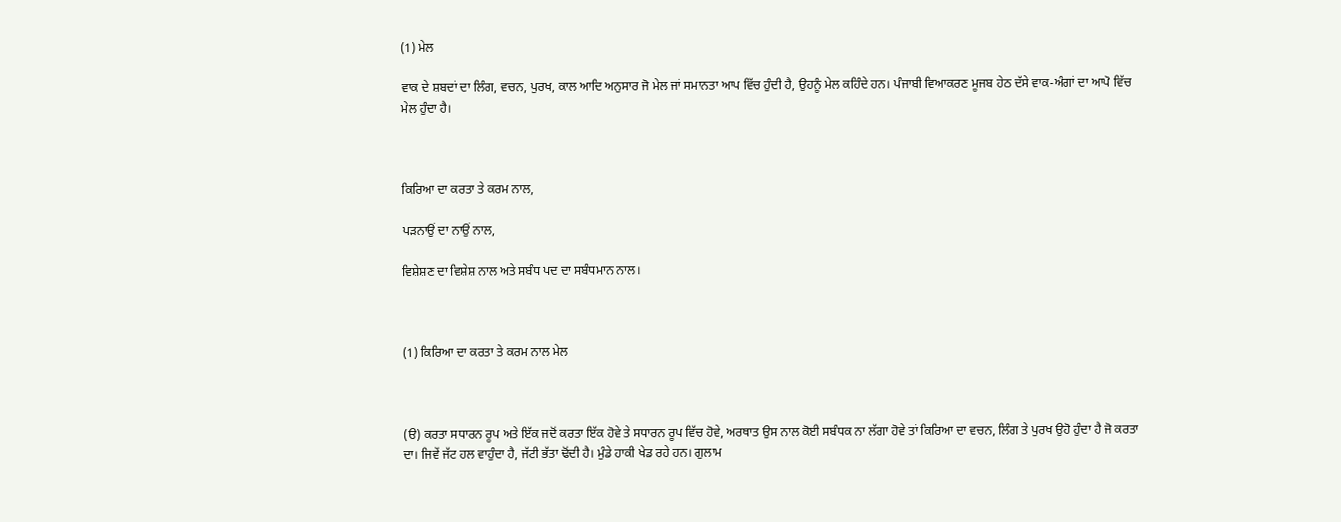(1) ਮੇਲ

ਵਾਕ ਦੇ ਸ਼ਬਦਾਂ ਦਾ ਲਿੰਗ, ਵਚਨ, ਪੁਰਖ, ਕਾਲ ਆਦਿ ਅਨੁਸਾਰ ਜੋ ਮੇਲ ਜਾਂ ਸਮਾਨਤਾ ਆਪ ਵਿੱਚ ਹੁੰਦੀ ਹੈ, ਉਹਨੂੰ ਮੇਲ ਕਹਿੰਦੇ ਹਨ। ਪੰਜਾਬੀ ਵਿਆਕਰਣ ਮੂਜਬ ਹੇਠ ਦੱਸੇ ਵਾਕ-ਅੰਗਾਂ ਦਾ ਆਪੋ ਵਿੱਚ ਮੇਲ ਹੁੰਦਾ ਹੈ।



ਕਿਰਿਆ ਦਾ ਕਰਤਾ ਤੇ ਕਰਮ ਨਾਲ,

ਪਡ਼ਨਾਉਂ ਦਾ ਨਾਉਂ ਨਾਲ,

ਵਿਸ਼ੇਸ਼ਣ ਦਾ ਵਿਸ਼ੇਸ਼ ਨਾਲ ਅਤੇ ਸਬੰਧ ਪਦ ਦਾ ਸਬੰਧਮਾਨ ਨਾਲ।



(1) ਕਿਰਿਆ ਦਾ ਕਰਤਾ ਤੇ ਕਰਮ ਨਾਲ ਮੇਲ



(ੳ) ਕਰਤਾ ਸਧਾਰਨ ਰੂਪ ਅਤੇ ਇੱਕ ਜਦੋਂ ਕਰਤਾ ਇੱਕ ਹੋਵੇ ਤੇ ਸਧਾਰਨ ਰੂਪ ਵਿੱਚ ਹੋਵੇ, ਅਰਥਾਤ ਉਸ ਨਾਲ ਕੋਈ ਸਬੰਧਕ ਨਾ ਲੱਗਾ ਹੋਵੇ ਤਾਂ ਕਿਰਿਆ ਦਾ ਵਚਨ, ਲਿੰਗ ਤੇ ਪੁਰਖ ਉਹੋ ਹੁੰਦਾ ਹੈ ਜੋ ਕਰਤਾ ਦਾ। ਜਿਵੇਂ ਜੱਟ ਹਲ ਵਾਹੁੰਦਾ ਹੈ, ਜੱਟੀ ਭੱਤਾ ਢੋਂਦੀ ਹੈ। ਮੁੰਡੇ ਹਾਕੀ ਖੇਡ ਰਹੇ ਹਨ। ਗੁਲਾਮ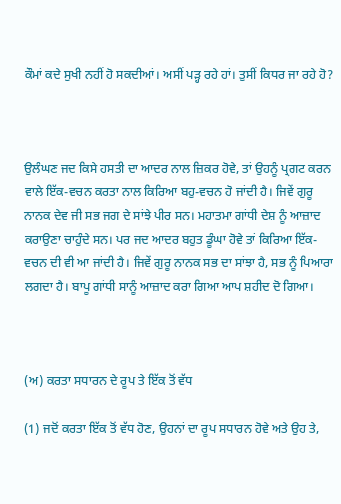ਕੌਮਾਂ ਕਦੇ ਸੁਖੀ ਨਹੀਂ ਹੋ ਸਕਦੀਆਂ। ਅਸੀਂ ਪਡ਼੍ਹ ਰਹੇ ਹਾਂ। ਤੁਸੀਂ ਕਿਧਰ ਜਾ ਰਹੇ ਹੋ?



ਉਲੰਘਣ ਜਦ ਕਿਸੇ ਹਸਤੀ ਦਾ ਆਦਰ ਨਾਲ ਜ਼ਿਕਰ ਹੋਵੇ, ਤਾਂ ਉਹਨੂੰ ਪ੍ਰਗਟ ਕਰਨ ਵਾਲੇ ਇੱਕ-ਵਚਨ ਕਰਤਾ ਨਾਲ ਕਿਰਿਆ ਬਹੁ-ਵਚਨ ਹੋ ਜਾਂਦੀ ਹੈ। ਜਿਵੇਂ ਗੁਰੂ ਨਾਨਕ ਦੇਵ ਜੀ ਸਭ ਜਗ ਦੇ ਸਾਂਝੇ ਪੀਰ ਸਨ। ਮਹਾਤਮਾ ਗਾਂਧੀ ਦੇਸ਼ ਨੂੰ ਆਜ਼ਾਦ ਕਰਾਉਣਾ ਚਾਹੁੰਦੇ ਸਨ। ਪਰ ਜਦ ਆਦਰ ਬਹੁਤ ਡੂੰਘਾ ਹੋਵੇ ਤਾਂ ਕਿਰਿਆ ਇੱਕ-ਵਚਨ ਦੀ ਵੀ ਆ ਜਾਂਦੀ ਹੈ। ਜਿਵੇਂ ਗੁਰੂ ਨਾਨਕ ਸਭ ਦਾ ਸਾਂਝਾ ਹੈ, ਸਭ ਨੂੰ ਪਿਆਰਾ ਲਗਦਾ ਹੈ। ਬਾਪੂ ਗਾਂਧੀ ਸਾਨੂੰ ਆਜ਼ਾਦ ਕਰਾ ਗਿਆ ਆਪ ਸ਼ਹੀਦ ਦੋ ਗਿਆ।



(ਅ) ਕਰਤਾ ਸਧਾਰਨ ਦੇ ਰੂਪ ਤੇ ਇੱਕ ਤੋਂ ਵੱਧ

(1) ਜਦੋਂ ਕਰਤਾ ਇੱਕ ਤੋਂ ਵੱਧ ਹੋਣ, ਉਹਨਾਂ ਦਾ ਰੂਪ ਸਧਾਰਨ ਹੋਵੇ ਅਤੇ ਉਹ ਤੇ,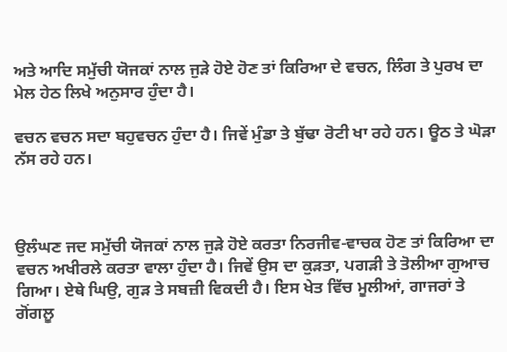ਅਤੇ ਆਦਿ ਸਮੁੱਚੀ ਯੋਜਕਾਂ ਨਾਲ ਜੁਡ਼ੇ ਹੋਏ ਹੋਣ ਤਾਂ ਕਿਰਿਆ ਦੇ ਵਚਨ, ਲਿੰਗ ਤੇ ਪੁਰਖ ਦਾ ਮੇਲ ਹੇਠ ਲਿਖੇ ਅਨੁਸਾਰ ਹੁੰਦਾ ਹੈ।

ਵਚਨ ਵਚਨ ਸਦਾ ਬਹੁਵਚਨ ਹੁੰਦਾ ਹੈ। ਜਿਵੇਂ ਮੁੰਡਾ ਤੇ ਬੁੱਢਾ ਰੋਟੀ ਖਾ ਰਹੇ ਹਨ। ਊਠ ਤੇ ਘੋਡ਼ਾ ਨੱਸ ਰਹੇ ਹਨ।



ਉਲੰਘਣ ਜਦ ਸਮੁੱਚੀ ਯੋਜਕਾਂ ਨਾਲ ਜੁਡ਼ੇ ਹੋਏ ਕਰਤਾ ਨਿਰਜੀਵ-ਵਾਚਕ ਹੋਣ ਤਾਂ ਕਿਰਿਆ ਦਾ ਵਚਨ ਅਖੀਰਲੇ ਕਰਤਾ ਵਾਲਾ ਹੁੰਦਾ ਹੈ। ਜਿਵੇਂ ਉਸ ਦਾ ਕੁਡ਼ਤਾ, ਪਗਡ਼ੀ ਤੇ ਤੋਲੀਆ ਗੁਆਚ ਗਿਆ। ਏਥੇ ਘਿਉ, ਗੁਡ਼ ਤੇ ਸਬਜ਼ੀ ਵਿਕਦੀ ਹੈ। ਇਸ ਖੇਤ ਵਿੱਚ ਮੂਲੀਆਂ, ਗਾਜਰਾਂ ਤੇ ਗੋਂਗਲੂ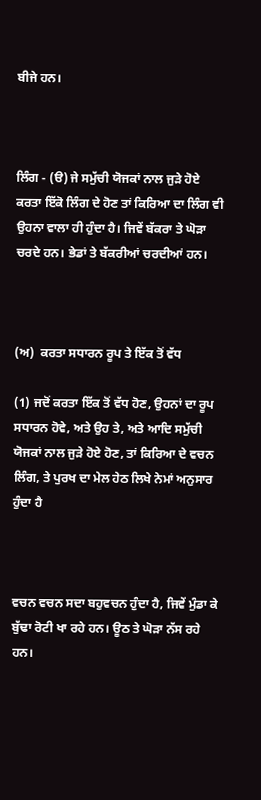ਬੀਜੇ ਹਨ।



ਲਿੰਗ - (ੳ) ਜੇ ਸਮੁੱਚੀ ਯੋਜਕਾਂ ਨਾਲ ਜੁਡ਼ੇ ਹੋਏ ਕਰਤਾ ਇੱਕੋ ਲਿੰਗ ਦੇ ਹੋਣ ਤਾਂ ਕਿਰਿਆ ਦਾ ਲਿੰਗ ਵੀ ਉਹਨਾ ਵਾਲਾ ਹੀ ਹੁੰਦਾ ਹੈ। ਜਿਵੇਂ ਬੱਕਰਾ ਤੇ ਘੋਡ਼ਾ ਚਰਦੇ ਹਨ। ਭੇਡਾਂ ਤੇ ਬੱਕਰੀਆਂ ਚਰਦੀਆਂ ਹਨ।



(ਅ)  ਕਰਤਾ ਸਧਾਰਨ ਰੂਪ ਤੇ ਇੱਕ ਤੋਂ ਵੱਧ

(1) ਜਦੋਂ ਕਰਤਾ ਇੱਕ ਤੋਂ ਵੱਧ ਹੋਣ, ਉਹਨਾਂ ਦਾ ਰੂਪ ਸਧਾਰਨ ਹੋਵੇ, ਅਤੇ ਉਹ ਤੇ, ਅਤੇ ਆਦਿ ਸਮੁੱਚੀ ਯੋਜਕਾਂ ਨਾਲ ਜੁਡ਼ੇ ਹੋਏ ਹੋਣ, ਤਾਂ ਕਿਰਿਆ ਦੇ ਵਚਨ ਲਿੰਗ, ਤੇ ਪੁਰਖ ਦਾ ਮੇਲ ਹੇਠ ਲਿਖੇ ਨੇਮਾਂ ਅਨੁਸਾਰ ਹੁੰਦਾ ਹੈ



ਵਚਨ ਵਚਨ ਸਦਾ ਬਹੁਵਚਨ ਹੁੰਦਾ ਹੈ, ਜਿਵੇਂ ਮੁੰਡਾ ਕੇ ਬੁੱਢਾ ਰੋਟੀ ਖਾ ਰਹੇ ਹਨ। ਊਠ ਤੇ ਘੋਡ਼ਾ ਨੱਸ ਰਹੇ ਹਨ।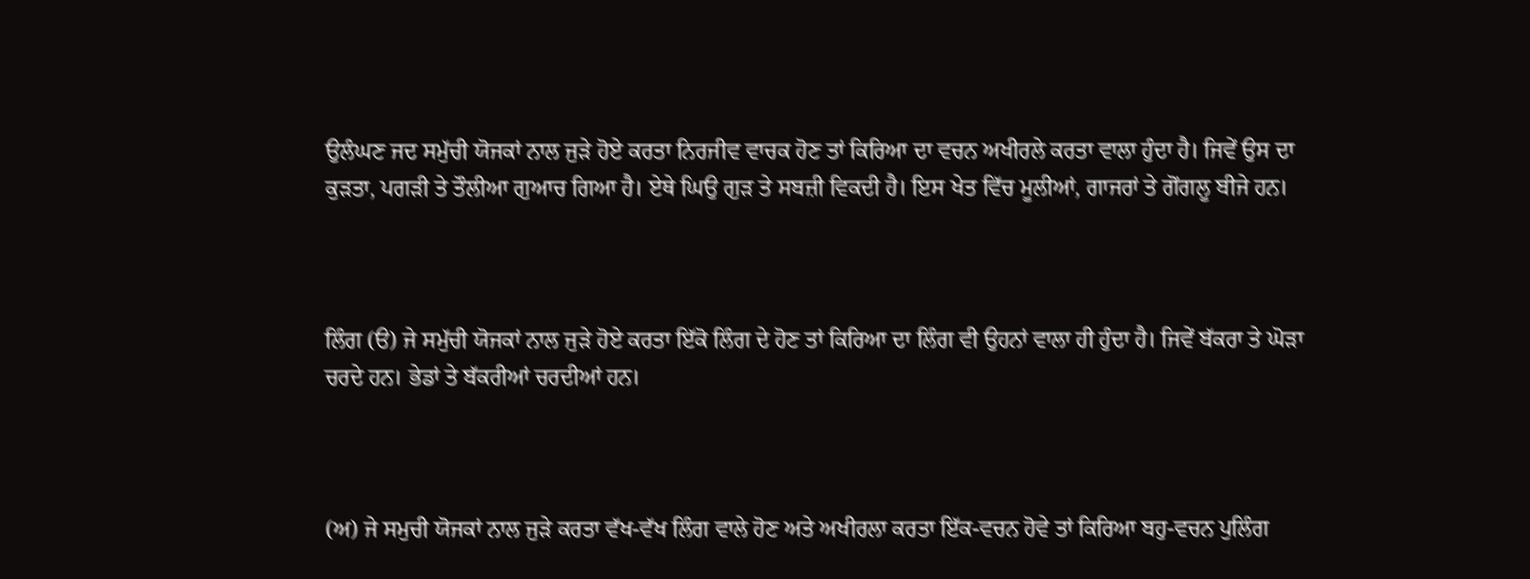ਉਲੰਘਣ ਜਦ ਸਮੁੱਚੀ ਯੋਜਕਾਂ ਨਾਲ ਜੁਡ਼ੇ ਹੋਏ ਕਰਤਾ ਨਿਰਜੀਵ ਵਾਚਕ ਹੋਣ ਤਾਂ ਕਿਰਿਆ ਦਾ ਵਚਨ ਅਖੀਰਲੇ ਕਰਤਾ ਵਾਲਾ ਹੁੰਦਾ ਹੈ। ਜਿਵੇਂ ਉਸ ਦਾ ਕੁਡ਼ਤਾ, ਪਗਡ਼ੀ ਤੇ ਤੌਲੀਆ ਗੁਆਚ ਗਿਆ ਹੈ। ਏਥੇ ਘਿਉ ਗੁਡ਼ ਤੇ ਸਬਜ਼ੀ ਵਿਕਦੀ ਹੈ। ਇਸ ਖੇਤ ਵਿੱਚ ਮੂਲੀਆਂ, ਗਾਜਰਾਂ ਤੇ ਗੋਂਗਲੂ ਬੀਜੇ ਹਨ।



ਲਿੰਗ (ੳ) ਜੇ ਸਮੁੱਚੀ ਯੋਜਕਾਂ ਨਾਲ ਜੁਡ਼ੇ ਹੋਏ ਕਰਤਾ ਇੱਕੋ ਲਿੰਗ ਦੇ ਹੋਣ ਤਾਂ ਕਿਰਿਆ ਦਾ ਲਿੰਗ ਵੀ ਉਹਨਾਂ ਵਾਲਾ ਹੀ ਹੁੰਦਾ ਹੈ। ਜਿਵੇਂ ਬੱਕਰਾ ਤੇ ਘੋਡ਼ਾ ਚਰਦੇ ਹਨ। ਭੇਡਾਂ ਤੇ ਬੱਕਰੀਆਂ ਚਰਦੀਆਂ ਹਨ।



(ਅ) ਜੇ ਸਮੁਚੀ ਯੋਜਕਾਂ ਨਾਲ ਜੁਡ਼ੇ ਕਰਤਾ ਵੱਖ-ਵੱਖ ਲਿੰਗ ਵਾਲੇ ਹੋਣ ਅਤੇ ਅਖੀਰਲਾ ਕਰਤਾ ਇੱਕ-ਵਚਨ ਹੋਵੇ ਤਾਂ ਕਿਰਿਆ ਬਹੁ-ਵਚਨ ਪੁਲਿੰਗ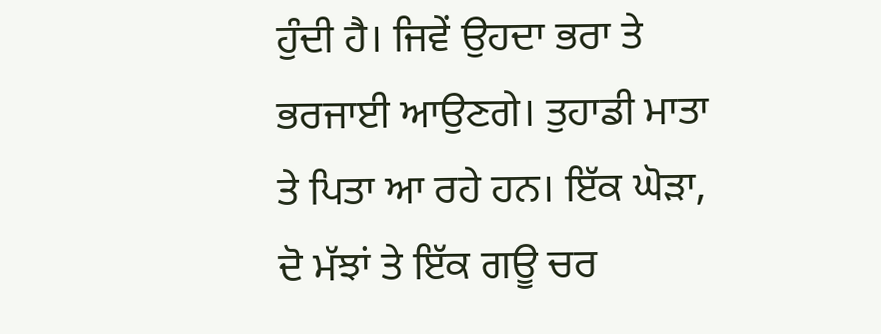ਹੁੰਦੀ ਹੈ। ਜਿਵੇਂ ਉਹਦਾ ਭਰਾ ਤੇ ਭਰਜਾਈ ਆਉਣਗੇ। ਤੁਹਾਡੀ ਮਾਤਾ ਤੇ ਪਿਤਾ ਆ ਰਹੇ ਹਨ। ਇੱਕ ਘੋਡ਼ਾ, ਦੋ ਮੱਝਾਂ ਤੇ ਇੱਕ ਗਊ ਚਰ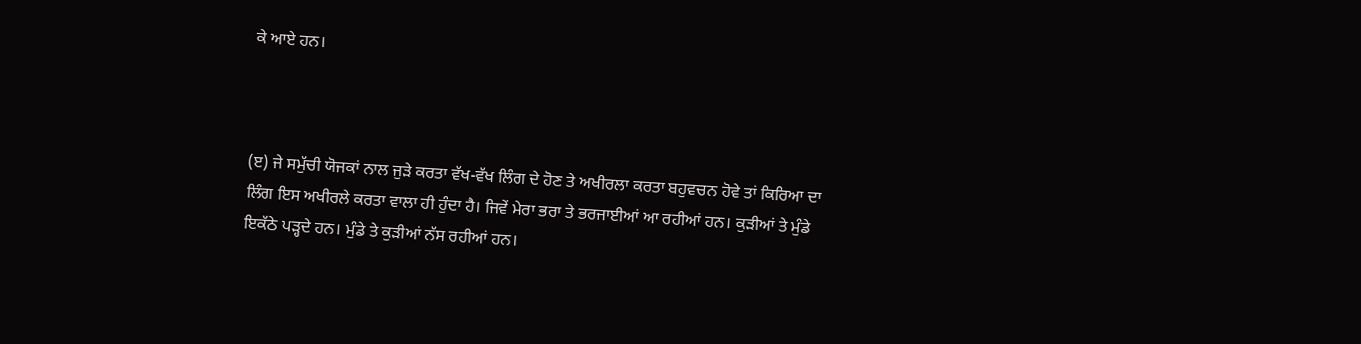ਕੇ ਆਏ ਹਨ।



(ੲ) ਜੇ ਸਮੁੱਚੀ ਯੋਜਕਾਂ ਨਾਲ ਜੁਡ਼ੇ ਕਰਤਾ ਵੱਖ-ਵੱਖ ਲਿੰਗ ਦੇ ਹੋਣ ਤੇ ਅਖੀਰਲਾ ਕਰਤਾ ਬਹੁਵਚਨ ਹੋਵੇ ਤਾਂ ਕਿਰਿਆ ਦਾ ਲਿੰਗ ਇਸ ਅਖੀਰਲੇ ਕਰਤਾ ਵਾਲਾ ਹੀ ਹੁੰਦਾ ਹੈ। ਜਿਵੇਂ ਮੇਰਾ ਭਰਾ ਤੇ ਭਰਜਾਈਆਂ ਆ ਰਹੀਆਂ ਹਨ। ਕੁਡ਼ੀਆਂ ਤੇ ਮੁੰਡੇ ਇਕੱਠੇ ਪਡ਼੍ਹਦੇ ਹਨ। ਮੁੰਡੇ ਤੇ ਕੁਡ਼ੀਆਂ ਨੱਸ ਰਹੀਆਂ ਹਨ।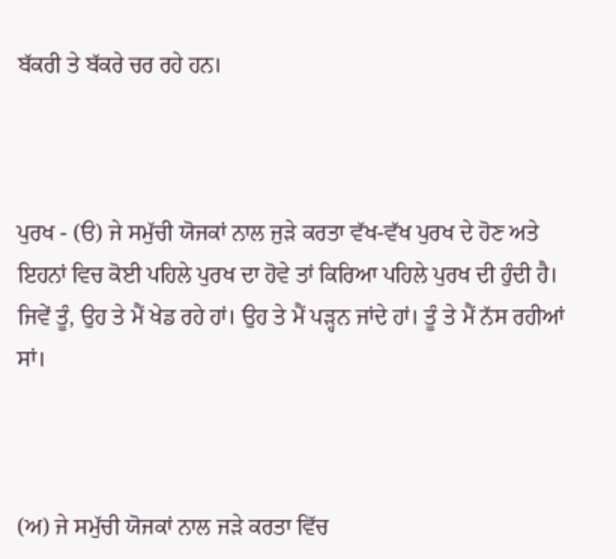ਬੱਕਰੀ ਤੇ ਬੱਕਰੇ ਚਰ ਰਹੇ ਹਨ।



ਪੁਰਖ - (ੳ) ਜੇ ਸਮੁੱਚੀ ਯੋਜਕਾਂ ਨਾਲ ਜੁਡ਼ੇ ਕਰਤਾ ਵੱਖ-ਵੱਖ ਪੁਰਖ ਦੇ ਹੋਣ ਅਤੇ ਇਹਨਾਂ ਵਿਚ ਕੋਈ ਪਹਿਲੇ ਪੁਰਖ ਦਾ ਹੋਵੇ ਤਾਂ ਕਿਰਿਆ ਪਹਿਲੇ ਪੁਰਖ ਦੀ ਹੁੰਦੀ ਹੈ। ਜਿਵੇਂ ਤੂੰ, ਉਹ ਤੇ ਮੈਂ ਖੇਡ ਰਹੇ ਹਾਂ। ਉਹ ਤੇ ਮੈਂ ਪਡ਼੍ਹਨ ਜਾਂਦੇ ਹਾਂ। ਤੂੰ ਤੇ ਮੈਂ ਨੱਸ ਰਹੀਆਂ ਸਾਂ।



(ਅ) ਜੇ ਸਮੁੱਚੀ ਯੋਜਕਾਂ ਨਾਲ ਜਡ਼ੇ ਕਰਤਾ ਵਿੱਚ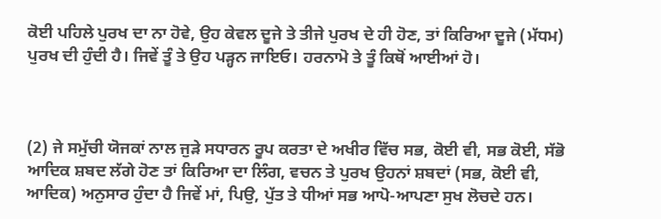ਕੋਈ ਪਹਿਲੇ ਪੁਰਖ ਦਾ ਨਾ ਹੋਵੇ, ਉਹ ਕੇਵਲ ਦੂਜੇ ਤੇ ਤੀਜੇ ਪੁਰਖ ਦੇ ਹੀ ਹੋਣ, ਤਾਂ ਕਿਰਿਆ ਦੂਜੇ (ਮੱਧਮ) ਪੁਰਖ ਦੀ ਹੁੰਦੀ ਹੈ। ਜਿਵੇਂ ਤੂੰ ਤੇ ਉਹ ਪਡ਼੍ਹਨ ਜਾਇਓ। ਹਰਨਾਮੋ ਤੇ ਤੂੰ ਕਿਥੋਂ ਆਈਆਂ ਹੋ।



(2) ਜੇ ਸਮੁੱਚੀ ਯੋਜਕਾਂ ਨਾਲ ਜੁਡ਼ੇ ਸਧਾਰਨ ਰੂਪ ਕਰਤਾ ਦੇ ਅਖੀਰ ਵਿੱਚ ਸਭ, ਕੋਈ ਵੀ, ਸਭ ਕੋਈ, ਸੱਭੋ ਆਦਿਕ ਸ਼ਬਦ ਲੱਗੇ ਹੋਣ ਤਾਂ ਕਿਰਿਆ ਦਾ ਲਿੰਗ, ਵਚਨ ਤੇ ਪੁਰਖ ਉਹਨਾਂ ਸ਼ਬਦਾਂ (ਸਭ, ਕੋਈ ਵੀ, ਆਦਿਕ) ਅਨੁਸਾਰ ਹੁੰਦਾ ਹੈ ਜਿਵੇਂ ਮਾਂ, ਪਿਉ, ਪੁੱਤ ਤੇ ਧੀਆਂ ਸਭ ਆਪੋ-ਆਪਣਾ ਸੁਖ ਲੋਚਦੇ ਹਨ।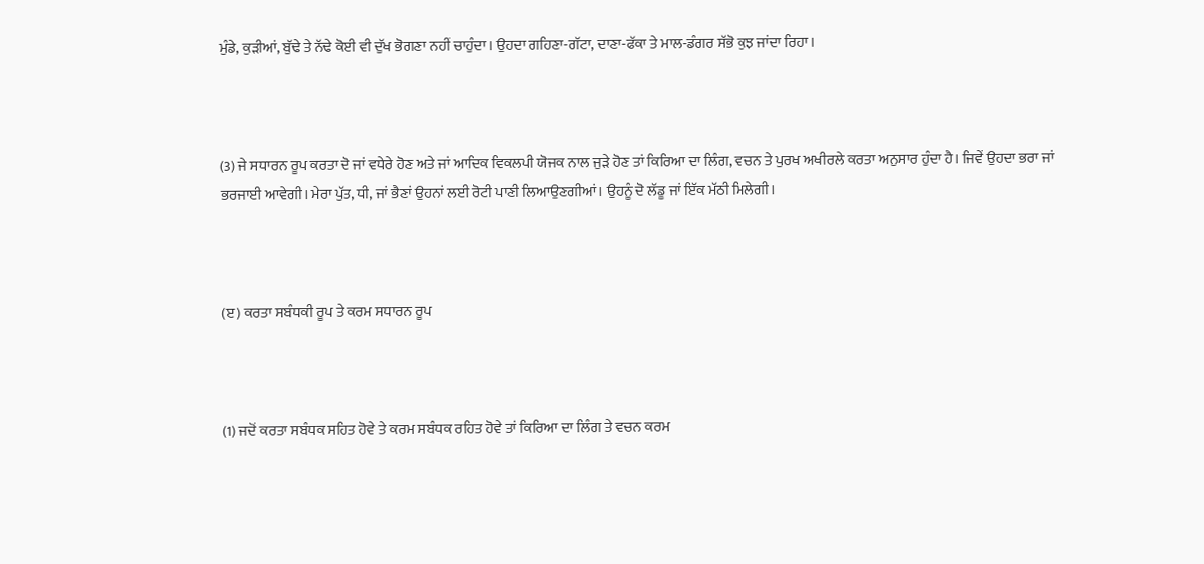ਮੁੰਡੇ, ਕੁਡ਼ੀਆਂ, ਬੁੱਢੇ ਤੇ ਨੱਢੇ ਕੋਈ ਵੀ ਦੁੱਖ ਭੋਗਣਾ ਨਹੀਂ ਚਾਹੁੰਦਾ। ਉਹਦਾ ਗਹਿਣਾ-ਗੱਟਾ, ਦਾਣਾ-ਫੱਕਾ ਤੇ ਮਾਲ-ਡੰਗਰ ਸੱਭੋ ਕੁਝ ਜਾਂਦਾ ਰਿਹਾ।



(3) ਜੇ ਸਧਾਰਨ ਰੂਪ ਕਰਤਾ ਦੋ ਜਾਂ ਵਧੇਰੇ ਹੋਣ ਅਤੇ ਜਾਂ ਆਦਿਕ ਵਿਕਲਪੀ ਯੋਜਕ ਨਾਲ ਜੁਡ਼ੇ ਹੋਣ ਤਾਂ ਕਿਰਿਆ ਦਾ ਲਿੰਗ, ਵਚਨ ਤੇ ਪੁਰਖ ਅਖੀਰਲੇ ਕਰਤਾ ਅਨੁਸਾਰ ਹੁੰਦਾ ਹੈ। ਜਿਵੇਂ ਉਹਦਾ ਭਰਾ ਜਾਂ ਭਰਜਾਈ ਆਵੇਗੀ। ਮੇਰਾ ਪੁੱਤ, ਧੀ, ਜਾਂ ਭੈਣਾਂ ਉਹਨਾਂ ਲਈ ਰੋਟੀ ਪਾਣੀ ਲਿਆਉਣਗੀਆਂ। ਉਹਨੂੰ ਦੋ ਲੱਡੂ ਜਾਂ ਇੱਕ ਮੱਠੀ ਮਿਲੇਗੀ।



(ੲ) ਕਰਤਾ ਸਬੰਧਕੀ ਰੂਪ ਤੇ ਕਰਮ ਸਧਾਰਨ ਰੂਪ



(1) ਜਦੋਂ ਕਰਤਾ ਸਬੰਧਕ ਸਹਿਤ ਹੋਵੇ ਤੇ ਕਰਮ ਸਬੰਧਕ ਰਹਿਤ ਹੋਵੇ ਤਾਂ ਕਿਰਿਆ ਦਾ ਲਿੰਗ ਤੇ ਵਚਨ ਕਰਮ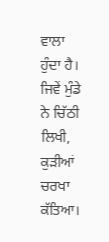ਵਾਲਾ ਹੁੰਦਾ ਹੈ। ਜਿਵੇਂ ਮੁੰਡੇ ਨੇ ਚਿੱਠੀ ਲਿਖੀ, ਕੁਡ਼ੀਆਂ ਚਰਖਾ ਕੱਤਿਆ।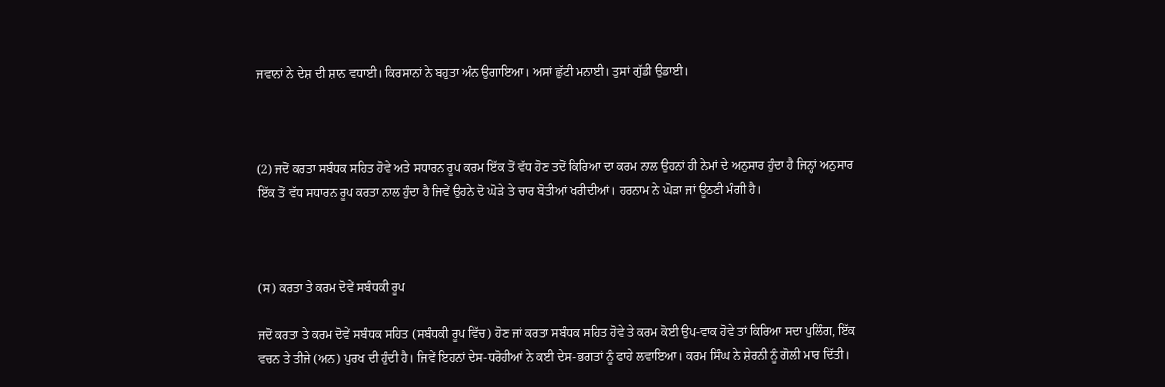ਜਵਾਨਾਂ ਨੇ ਦੇਸ਼ ਦੀ ਸ਼ਾਨ ਵਧਾਈ। ਕਿਰਸਾਨਾਂ ਨੇ ਬਹੁਤਾ ਅੰਨ ਉਗਾਇਆ। ਅਸਾਂ ਛੁੱਟੀ ਮਨਾਈ। ਤੁਸਾਂ ਗੁੱਡੀ ਉਡਾਈ।



(2) ਜਦੋਂ ਕਰਤਾ ਸਬੰਧਕ ਸਹਿਤ ਹੋਵੇ ਅਤੇ ਸਧਾਰਨ ਰੂਪ ਕਰਮ ਇੱਕ ਤੋਂ ਵੱਧ ਹੋਣ ਤਦੋਂ ਕਿਰਿਆ ਦਾ ਕਰਮ ਨਾਲ ਉਹਨਾਂ ਹੀ ਨੇਮਾਂ ਦੇ ਅਨੁਸਾਰ ਹੁੰਦਾ ਹੈ ਜਿਨ੍ਹਾਂ ਅਨੁਸਾਰ ਇੱਕ ਤੋਂ ਵੱਧ ਸਧਾਰਨ ਰੂਪ ਕਰਤਾ ਨਾਲ ਹੁੰਦਾ ਹੈ ਜਿਵੇਂ ਉਹਨੇ ਦੋ ਘੋਡ਼ੇ ਤੇ ਚਾਰ ਬੋਤੀਆਂ ਖਰੀਦੀਆਂ। ਹਰਨਾਮ ਨੇ ਘੋਡ਼ਾ ਜਾਂ ਊਠਣੀ ਮੰਗੀ ਹੈ।



(ਸ) ਕਰਤਾ ਤੇ ਕਰਮ ਦੋਵੇਂ ਸਬੰਧਕੀ ਰੂਪ

ਜਦੋਂ ਕਰਤਾ ਤੇ ਕਰਮ ਦੋਵੇਂ ਸਬੰਧਕ ਸਹਿਤ (ਸਬੰਧਕੀ ਰੂਪ ਵਿੱਚ) ਹੋਣ ਜਾਂ ਕਰਤਾ ਸਬੰਧਕ ਸਹਿਤ ਹੋਵੇ ਤੇ ਕਰਮ ਕੋਈ ਉਪ-ਵਾਕ ਹੋਵੇ ਤਾਂ ਕਿਰਿਆ ਸਦਾ ਪੁਲਿੰਗ, ਇੱਕ ਵਚਨ ਤੇ ਤੀਜੇ (ਅਨ) ਪੁਰਖ ਦੀ ਹੁੰਦੀ ਹੈ। ਜਿਵੇਂ ਇਹਨਾਂ ਦੇਸ-ਧਰੋਹੀਆਂ ਨੇ ਕਈ ਦੇਸ-ਭਗਤਾਂ ਨੂੰ ਫਾਹੇ ਲਵਾਇਆ। ਕਰਮ ਸਿੰਘ ਨੇ ਸ਼ੇਰਨੀ ਨੂੰ ਗੋਲੀ ਮਾਰ ਦਿੱਤੀ।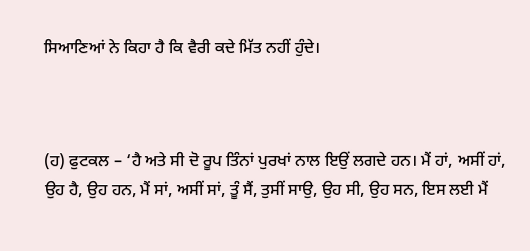ਸਿਆਣਿਆਂ ਨੇ ਕਿਹਾ ਹੈ ਕਿ ਵੈਰੀ ਕਦੇ ਮਿੱਤ ਨਹੀਂ ਹੁੰਦੇ।



(ਹ) ਫੁਟਕਲ – ‘ਹੈ ਅਤੇ ਸੀ ਦੋ ਰੂਪ ਤਿੰਨਾਂ ਪੁਰਖਾਂ ਨਾਲ ਇਉਂ ਲਗਦੇ ਹਨ। ਮੈਂ ਹਾਂ, ਅਸੀਂ ਹਾਂ, ਉਹ ਹੈ, ਉਹ ਹਨ, ਮੈਂ ਸਾਂ, ਅਸੀਂ ਸਾਂ, ਤੂੰ ਸੈਂ, ਤੁਸੀਂ ਸਾਉ, ਉਹ ਸੀ, ਉਹ ਸਨ, ਇਸ ਲਈ ਮੈਂ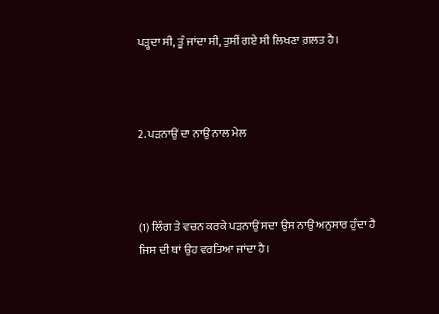ਪਡ਼੍ਹਦਾ ਸੀ, ਤੂੰ ਜਾਂਦਾ ਸੀ, ਤੁਸੀਂ ਗਏ ਸੀ ਲਿਖਣਾ ਗ਼ਲਤ ਹੈ।



2. ਪਡ਼ਨਾਉਂ ਦਾ ਨਾਉਂ ਨਾਲ ਮੇਲ



(1) ਲਿੰਗ ਤੇ ਵਚਨ ਕਰਕੇ ਪਡ਼ਨਾਉਂ ਸਦਾ ਉਸ ਨਾਉਂ ਅਨੁਸਾਰ ਹੁੰਦਾ ਹੈ ਜਿਸ ਦੀ ਥਾਂ ਉਹ ਵਰਤਿਆ ਜਾਂਦਾ ਹੈ।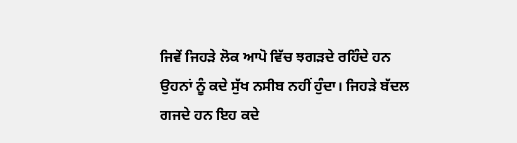ਜਿਵੇਂ ਜਿਹਡ਼ੇ ਲੋਕ ਆਪੋ ਵਿੱਚ ਝਗਡ਼ਦੇ ਰਹਿੰਦੇ ਹਨ ਉਹਨਾਂ ਨੂੰ ਕਦੇ ਸੁੱਖ ਨਸੀਬ ਨਹੀਂ ਹੁੰਦਾ। ਜਿਹਡ਼ੇ ਬੱਦਲ ਗਜਦੇ ਹਨ ਇਹ ਕਦੇ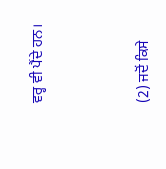ਵਰ੍ਹ ਵੀ ਪੈਂਦੇ ਹਨ।



(2) ਜਦੋਂ ਕਿਸੇ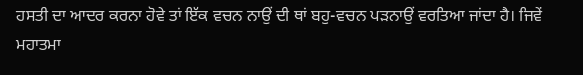ਹਸਤੀ ਦਾ ਆਦਰ ਕਰਨਾ ਹੋਵੇ ਤਾਂ ਇੱਕ ਵਚਨ ਨਾਉਂ ਦੀ ਥਾਂ ਬਹੁ-ਵਚਨ ਪਡ਼ਨਾਉਂ ਵਰਤਿਆ ਜਾਂਦਾ ਹੈ। ਜਿਵੇਂ ਮਹਾਤਮਾ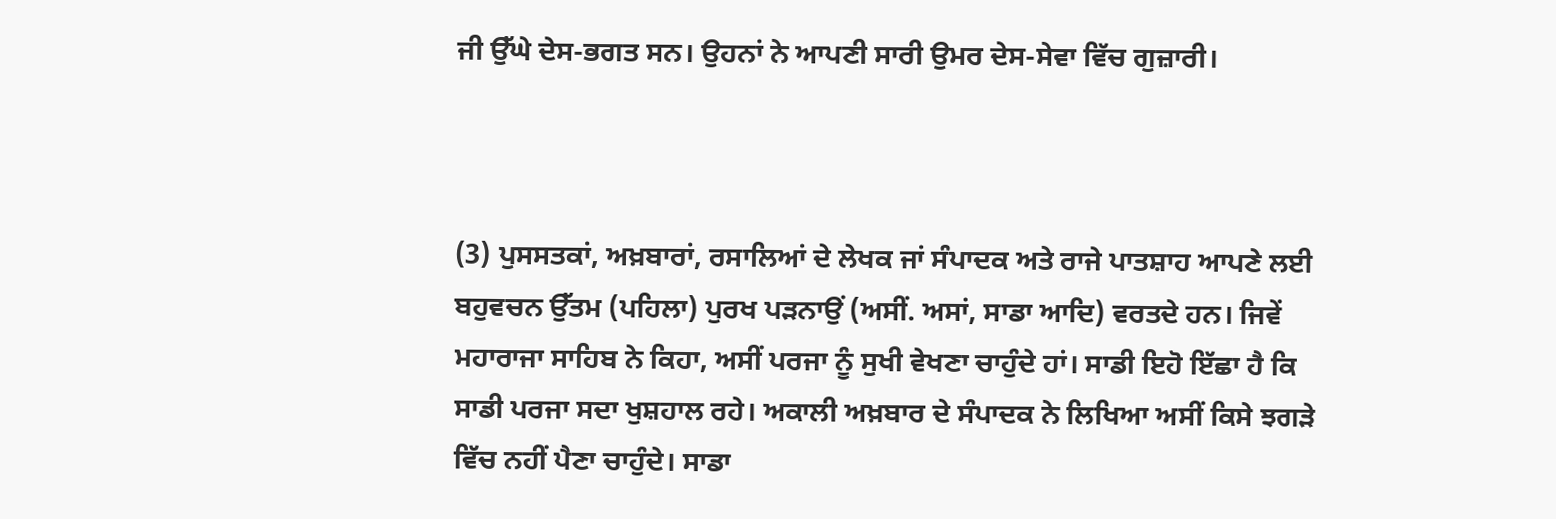ਜੀ ਉੱਘੇ ਦੇਸ-ਭਗਤ ਸਨ। ਉਹਨਾਂ ਨੇ ਆਪਣੀ ਸਾਰੀ ਉਮਰ ਦੇਸ-ਸੇਵਾ ਵਿੱਚ ਗੁਜ਼ਾਰੀ।



(3) ਪੁਸਸਤਕਾਂ, ਅਖ਼ਬਾਰਾਂ, ਰਸਾਲਿਆਂ ਦੇ ਲੇਖਕ ਜਾਂ ਸੰਪਾਦਕ ਅਤੇ ਰਾਜੇ ਪਾਤਸ਼ਾਹ ਆਪਣੇ ਲਈ ਬਹੁਵਚਨ ਉੱਤਮ (ਪਹਿਲਾ) ਪੁਰਖ ਪਡ਼ਨਾਉਂ (ਅਸੀਂ. ਅਸਾਂ, ਸਾਡਾ ਆਦਿ) ਵਰਤਦੇ ਹਨ। ਜਿਵੇਂ ਮਹਾਰਾਜਾ ਸਾਹਿਬ ਨੇ ਕਿਹਾ, ਅਸੀਂ ਪਰਜਾ ਨੂੰ ਸੁਖੀ ਵੇਖਣਾ ਚਾਹੁੰਦੇ ਹਾਂ। ਸਾਡੀ ਇਹੋ ਇੱਛਾ ਹੈ ਕਿ ਸਾਡੀ ਪਰਜਾ ਸਦਾ ਖੁਸ਼ਹਾਲ ਰਹੇ। ਅਕਾਲੀ ਅਖ਼ਬਾਰ ਦੇ ਸੰਪਾਦਕ ਨੇ ਲਿਖਿਆ ਅਸੀਂ ਕਿਸੇ ਝਗਡ਼ੇ ਵਿੱਚ ਨਹੀਂ ਪੈਣਾ ਚਾਹੁੰਦੇ। ਸਾਡਾ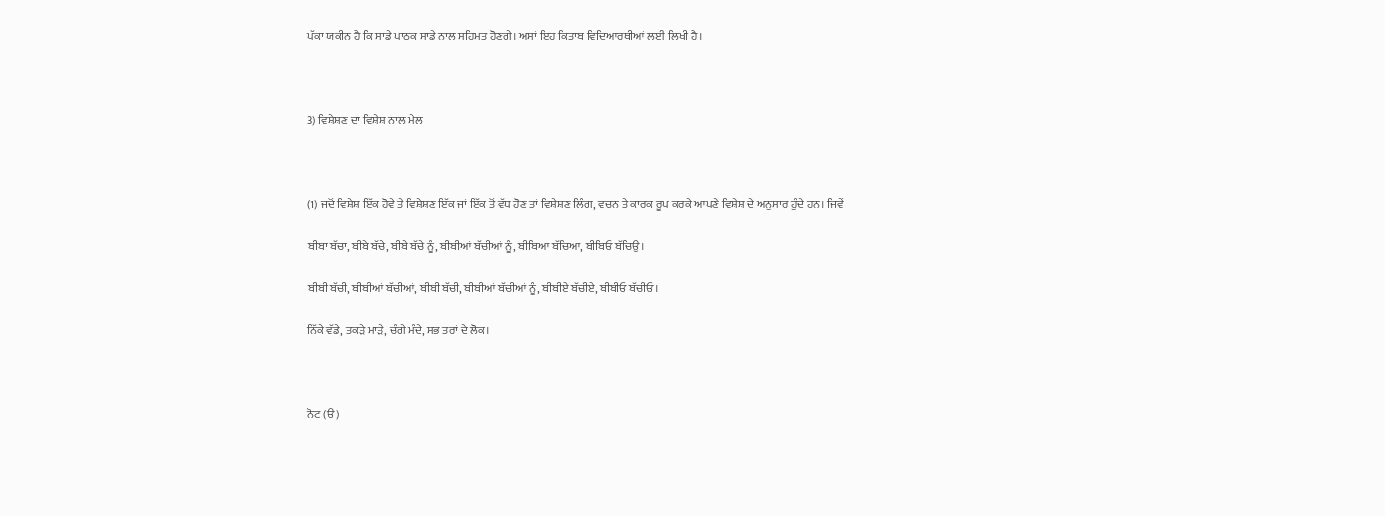ਪੱਕਾ ਯਕੀਨ ਹੈ ਕਿ ਸਾਡੇ ਪਾਠਕ ਸਾਡੇ ਨਾਲ ਸਹਿਮਤ ਹੋਣਗੇ। ਅਸਾਂ ਇਹ ਕਿਤਾਬ ਵਿਦਿਆਰਥੀਆਂ ਲਈ ਲਿਖੀ ਹੈ।



3) ਵਿਸ਼ੇਸ਼ਣ ਦਾ ਵਿਸ਼ੇਸ਼ ਨਾਲ ਮੇਲ



(1) ਜਦੋਂ ਵਿਸ਼ੇਸ਼ ਇੱਕ ਹੋਵੇ ਤੇ ਵਿਸ਼ੇਸ਼ਣ ਇੱਕ ਜਾਂ ਇੱਕ ਤੋਂ ਵੱਧ ਹੋਣ ਤਾਂ ਵਿਸ਼ੇਸ਼ਣ ਲਿੰਗ, ਵਚਨ ਤੇ ਕਾਰਕ ਰੂਪ ਕਰਕੇ ਆਪਣੇ ਵਿਸ਼ੇਸ਼ ਦੇ ਅਨੁਸਾਰ ਹੁੰਦੇ ਹਨ। ਜਿਵੇਂ

ਬੀਬਾ ਬੱਚਾ, ਬੀਬੇ ਬੱਚੇ, ਬੀਬੇ ਬੱਚੇ ਨੂੰ, ਬੀਬੀਆਂ ਬੱਚੀਆਂ ਨੂੰ, ਬੀਬਿਆ ਬੱਚਿਆ, ਬੀਬਿਓ ਬੱਚਿਉ।

ਬੀਬੀ ਬੱਚੀ, ਬੀਬੀਆਂ ਬੱਚੀਆਂ, ਬੀਬੀ ਬੱਚੀ, ਬੀਬੀਆਂ ਬੱਚੀਆਂ ਨੂੰ, ਬੀਬੀਏ ਬੱਚੀਏ, ਬੀਬੀਓ ਬੱਚੀਓ।

ਨਿੱਕੇ ਵੱਡੇ, ਤਕਡ਼ੇ ਮਾਡ਼ੇ, ਚੰਗੇ ਮੰਦੇ, ਸਭ ਤਰਾਂ ਦੇ ਲੋਕ।



ਨੋਟ (ੳ)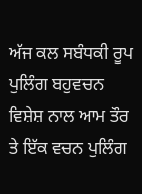ਅੱਜ ਕਲ ਸਬੰਧਕੀ ਰੂਪ ਪੁਲਿੰਗ ਬਹੁਵਚਨ ਵਿਸ਼ੇਸ਼ ਨਾਲ ਆਮ ਤੌਰ ਤੇ ਇੱਕ ਵਚਨ ਪੁਲਿੰਗ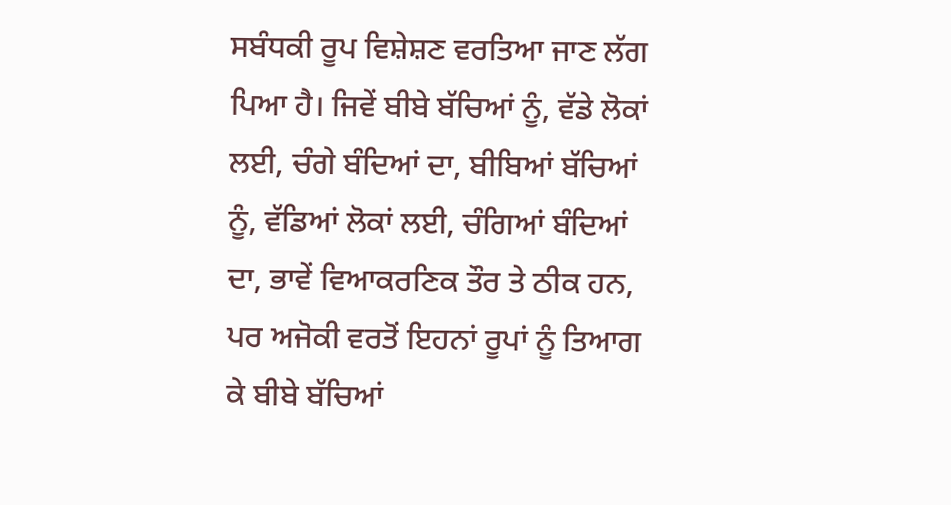ਸਬੰਧਕੀ ਰੂਪ ਵਿਸ਼ੇਸ਼ਣ ਵਰਤਿਆ ਜਾਣ ਲੱਗ ਪਿਆ ਹੈ। ਜਿਵੇਂ ਬੀਬੇ ਬੱਚਿਆਂ ਨੂੰ, ਵੱਡੇ ਲੋਕਾਂ ਲਈ, ਚੰਗੇ ਬੰਦਿਆਂ ਦਾ, ਬੀਬਿਆਂ ਬੱਚਿਆਂ ਨੂੰ, ਵੱਡਿਆਂ ਲੋਕਾਂ ਲਈ, ਚੰਗਿਆਂ ਬੰਦਿਆਂ ਦਾ, ਭਾਵੇਂ ਵਿਆਕਰਣਿਕ ਤੌਰ ਤੇ ਠੀਕ ਹਨ, ਪਰ ਅਜੋਕੀ ਵਰਤੋਂ ਇਹਨਾਂ ਰੂਪਾਂ ਨੂੰ ਤਿਆਗ ਕੇ ਬੀਬੇ ਬੱਚਿਆਂ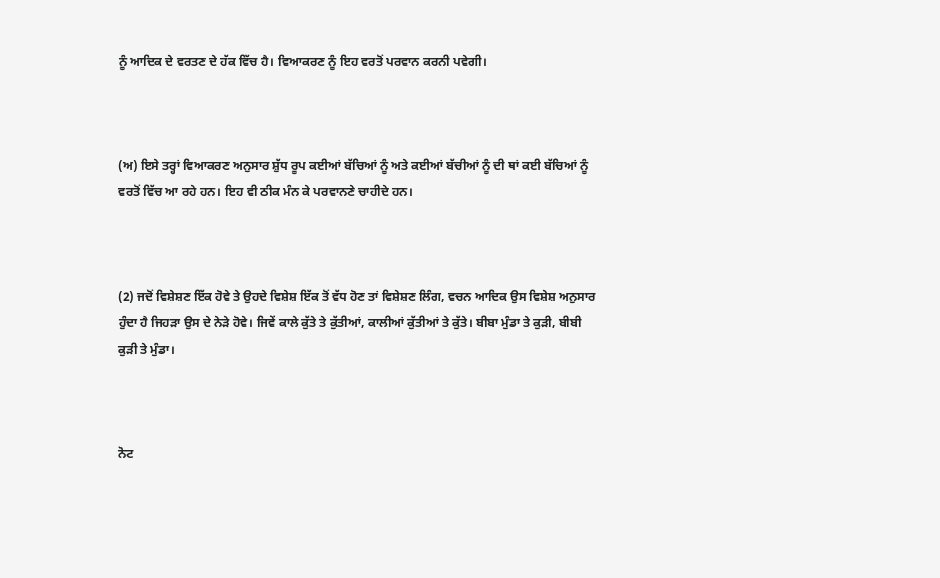ਨੂੰ ਆਦਿਕ ਦੇ ਵਰਤਣ ਦੇ ਹੱਕ ਵਿੱਚ ਹੈ। ਵਿਆਕਰਣ ਨੂੰ ਇਹ ਵਰਤੋਂ ਪਰਵਾਨ ਕਰਨੀ ਪਵੇਗੀ।



(ਅ) ਇਸੇ ਤਰ੍ਹਾਂ ਵਿਆਕਰਣ ਅਨੁਸਾਰ ਸ਼ੁੱਧ ਰੂਪ ਕਈਆਂ ਬੱਚਿਆਂ ਨੂੰ ਅਤੇ ਕਈਆਂ ਬੱਚੀਆਂ ਨੂੰ ਦੀ ਥਾਂ ਕਈ ਬੱਚਿਆਂ ਨੂੰ ਵਰਤੋਂ ਵਿੱਚ ਆ ਰਹੇ ਹਨ। ਇਹ ਵੀ ਠੀਕ ਮੰਨ ਕੇ ਪਰਵਾਨਣੇ ਚਾਹੀਦੇ ਹਨ।



(2) ਜਦੋਂ ਵਿਸ਼ੇਸ਼ਣ ਇੱਕ ਹੋਵੇ ਤੇ ਉਹਦੇ ਵਿਸ਼ੇਸ਼ ਇੱਕ ਤੋਂ ਵੱਧ ਹੋਣ ਤਾਂ ਵਿਸ਼ੇਸ਼ਣ ਲਿੰਗ, ਵਚਨ ਆਦਿਕ ਉਸ ਵਿਸ਼ੇਸ਼ ਅਨੁਸਾਰ ਹੁੰਦਾ ਹੈ ਜਿਹਡ਼ਾ ਉਸ ਦੇ ਨੇਡ਼ੇ ਹੋਵੇ। ਜਿਵੇਂ ਕਾਲੇ ਕੁੱਤੇ ਤੇ ਕੁੱਤੀਆਂ, ਕਾਲੀਆਂ ਕੁੱਤੀਆਂ ਤੇ ਕੁੱਤੇ। ਬੀਬਾ ਮੁੰਡਾ ਤੇ ਕੁਡ਼ੀ, ਬੀਬੀ ਕੁਡ਼ੀ ਤੇ ਮੁੰਡਾ।



ਨੋਟ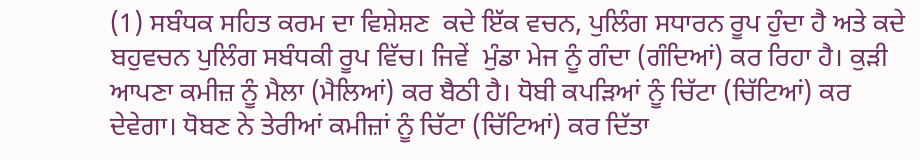(1) ਸਬੰਧਕ ਸਹਿਤ ਕਰਮ ਦਾ ਵਿਸ਼ੇਸ਼ਣ  ਕਦੇ ਇੱਕ ਵਚਨ, ਪੁਲਿੰਗ ਸਧਾਰਨ ਰੂਪ ਹੁੰਦਾ ਹੈ ਅਤੇ ਕਦੇ ਬਹੁਵਚਨ ਪੁਲਿੰਗ ਸਬੰਧਕੀ ਰੂਪ ਵਿੱਚ। ਜਿਵੇਂ  ਮੁੰਡਾ ਮੇਜ ਨੂੰ ਗੰਦਾ (ਗੰਦਿਆਂ) ਕਰ ਰਿਹਾ ਹੈ। ਕੁਡ਼ੀ ਆਪਣਾ ਕਮੀਜ਼ ਨੂੰ ਮੈਲਾ (ਮੈਲਿਆਂ) ਕਰ ਬੈਠੀ ਹੈ। ਧੋਬੀ ਕਪਡ਼ਿਆਂ ਨੂੰ ਚਿੱਟਾ (ਚਿੱਟਿਆਂ) ਕਰ ਦੇਵੇਗਾ। ਧੋਬਣ ਨੇ ਤੇਰੀਆਂ ਕਮੀਜ਼ਾਂ ਨੂੰ ਚਿੱਟਾ (ਚਿੱਟਿਆਂ) ਕਰ ਦਿੱਤਾ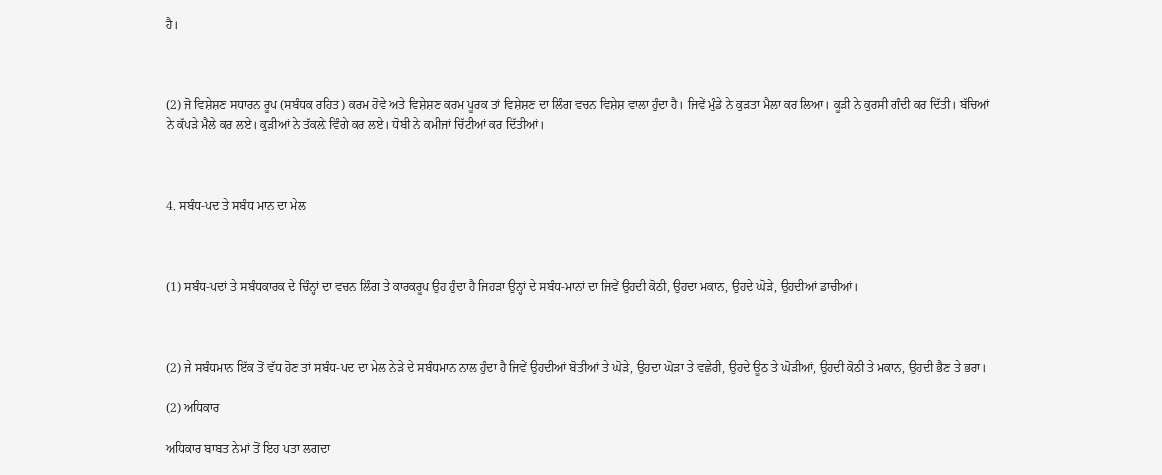ਹੈ।



(2) ਜੋ ਵਿਸ਼ੇਸ਼ਣ ਸਧਾਰਨ ਰੂਪ (ਸਬੰਧਕ ਰਹਿਤ) ਕਰਮ ਹੋਵੇ ਅਤੇ ਵਿਸ਼ੇਸ਼ਣ ਕਰਮ ਪੂਰਕ ਤਾਂ ਵਿਸ਼ੇਸ਼ਣ ਦਾ ਲਿੰਗ ਵਚਨ ਵਿਸ਼ੇਸ਼ ਵਾਲਾ ਹੁੰਦਾ ਹੈ। ਜਿਵੇਂ ਮੁੰਡੇ ਨੇ ਕੁਡ਼ਤਾ ਮੈਲਾ ਕਰ ਲਿਆ। ਕੂਡ਼ੀ ਨੇ ਕੁਰਸੀ ਗੰਦੀ ਕਰ ਦਿੱਤੀ। ਬੱਚਿਆਂ ਨੇ ਕੱਪਡ਼ੇ ਮੈਲੇ ਕਰ ਲਏ। ਕੁਡ਼ੀਆਂ ਨੇ ਤੱਕਲ਼ੇ ਵਿੰਗੇ ਕਰ ਲਏ। ਧੋਬੀ ਨੇ ਕਮੀਜਾਂ ਚਿੱਟੀਆਂ ਕਰ ਦਿੱਤੀਆਂ।



4. ਸਬੰਧ-ਪਦ ਤੇ ਸਬੰਧ ਮਾਨ ਦਾ ਮੇਲ



(1) ਸਬੰਧ-ਪਦਾਂ ਤੇ ਸਬੰਧਕਾਰਕ ਦੇ ਚਿੰਨ੍ਹਾਂ ਦਾ ਵਚਨ ਲਿੰਗ ਤੇ ਕਾਰਕਰੂਪ ਉਹ ਹੁੰਦਾ ਹੈ ਜਿਹਡ਼ਾ ਉਨ੍ਹਾਂ ਦੇ ਸਬੰਧ-ਮਾਨਾਂ ਦਾ ਜਿਵੇਂ ਉਹਦੀ ਕੋਠੀ, ਉਹਦਾ ਮਕਾਨ, ਉਹਦੇ ਘੋਡ਼ੇ, ਉਹਦੀਆਂ ਡਾਚੀਆਂ।



(2) ਜੇ ਸਬੰਧਮਾਨ ਇੱਕ ਤੋਂ ਵੱਧ ਹੋਣ ਤਾਂ ਸਬੰਧ-ਪਦ ਦਾ ਮੇਲ ਨੇਡ਼ੇ ਦੇ ਸਬੰਧਮਾਨ ਨਾਲ ਹੁੰਦਾ ਹੈ ਜਿਵੇਂ ਉਹਦੀਆਂ ਬੋਤੀਆਂ ਤੇ ਘੋਡ਼ੇ, ਉਹਦਾ ਘੋਡ਼ਾ ਤੇ ਵਛੇਰੀ, ਉਹਦੇ ਊਠ ਤੇ ਘੋਡ਼ੀਆਂ, ਉਹਦੀ ਕੋਠੀ ਤੇ ਮਕਾਨ, ਉਹਦੀ ਭੈਣ ਤੇ ਭਰਾ।

(2) ਅਧਿਕਾਰ

ਅਧਿਕਾਰ ਬਾਬਤ ਨੇਮਾਂ ਤੋਂ ਇਹ ਪਤਾ ਲਗਦਾ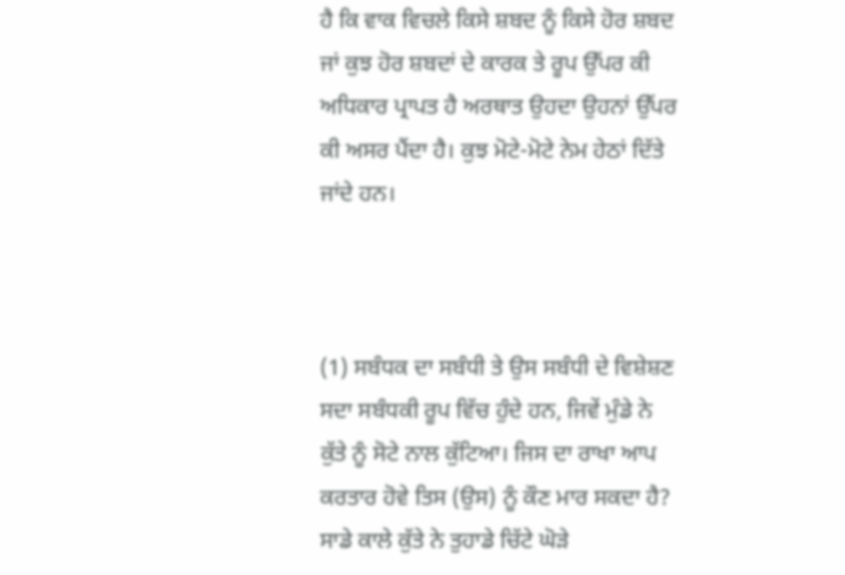ਹੈ ਕਿ ਵਾਕ ਵਿਚਲੇ ਕਿਸੇ ਸ਼ਬਦ ਨੂੰ ਕਿਸੇ ਹੋਰ ਸ਼ਬਦ ਜਾਂ ਕੁਝ ਹੋਰ ਸ਼ਬਦਾਂ ਦੇ ਕਾਰਕ ਤੇ ਰੂਪ ਉੱਪਰ ਕੀ ਅਧਿਕਾਰ ਪ੍ਰਾਪਤ ਹੈ ਅਰਥਾਤ ਉਹਦਾ ਉਹਨਾਂ ਉੱਪਰ ਕੀ ਅਸਰ ਪੈਂਦਾ ਹੈ। ਕੁਝ ਮੋਟੇ-ਮੋਟੇ ਨੇਮ ਹੇਠਾਂ ਦਿੱਤੇ ਜਾਂਦੇ ਹਨ।



(1) ਸਬੰਧਕ ਦਾ ਸਬੰਧੀ ਤੇ ਉਸ ਸਬੰਧੀ ਦੇ ਵਿਸ਼ੇਸ਼ਣ ਸਦਾ ਸਬੰਧਕੀ ਰੂਪ ਵਿੱਚ ਹੁੰਦੇ ਹਨ, ਜਿਵੇਂ ਮੁੰਡੇ ਨੇ ਕੁੱਤੇ ਨੂੰ ਸੋਟੇ ਨਾਲ ਕੁੱਟਿਆ। ਜਿਸ ਦਾ ਰਾਖਾ ਆਪ ਕਰਤਾਰ ਹੋਵੇ ਤਿਸ (ਉਸ) ਨੂੰ ਕੌਣ ਮਾਰ ਸਕਦਾ ਹੈ? ਸਾਡੇ ਕਾਲੇ ਕੁੱਤੇ ਨੇ ਤੁਹਾਡੇ ਚਿੱਟੇ ਘੋਡ਼ੇ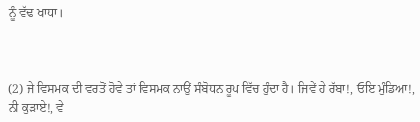ਨੂੰ ਵੱਢ ਖਾਧਾ।



(2) ਜੇ ਵਿਸਮਕ ਦੀ ਵਰਤੋਂ ਹੋਵੇ ਤਾਂ ਵਿਸਮਕ ਨਾਉਂ ਸੰਬੋਧਨ ਰੂਪ ਵਿੱਚ ਹੁੰਦਾ ਹੈ। ਜਿਵੇਂ ਹੇ ਰੱਬਾ!, ਓਇ ਮੁੰਡਿਆ!, ਨੀ ਕੁਡ਼ਾਏ!, ਵੇ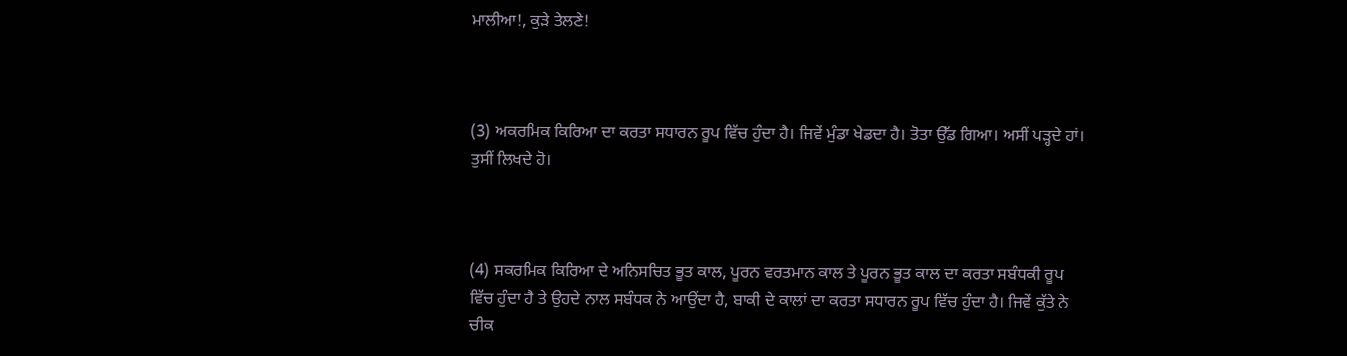ਮਾਲੀਆ!, ਕੁਡ਼ੇ ਤੇਲਣੇ!



(3) ਅਕਰਮਿਕ ਕਿਰਿਆ ਦਾ ਕਰਤਾ ਸਧਾਰਨ ਰੂਪ ਵਿੱਚ ਹੁੰਦਾ ਹੈ। ਜਿਵੇਂ ਮੁੰਡਾ ਖੇਡਦਾ ਹੈ। ਤੋਤਾ ਉੱਡ ਗਿਆ। ਅਸੀਂ ਪਡ਼੍ਹਦੇ ਹਾਂ। ਤੁਸੀਂ ਲਿਖਦੇ ਹੋ।



(4) ਸਕਰਮਿਕ ਕਿਰਿਆ ਦੇ ਅਨਿਸਚਿਤ ਭੂਤ ਕਾਲ, ਪੂਰਨ ਵਰਤਮਾਨ ਕਾਲ ਤੇ ਪੂਰਨ ਭੂਤ ਕਾਲ ਦਾ ਕਰਤਾ ਸਬੰਧਕੀ ਰੂਪ ਵਿੱਚ ਹੁੰਦਾ ਹੈ ਤੇ ਉਹਦੇ ਨਾਲ ਸਬੰਧਕ ਨੇ ਆਉਂਦਾ ਹੈ, ਬਾਕੀ ਦੇ ਕਾਲਾਂ ਦਾ ਕਰਤਾ ਸਧਾਰਨ ਰੂਪ ਵਿੱਚ ਹੁੰਦਾ ਹੈ। ਜਿਵੇਂ ਕੁੱਤੇ ਨੇ ਚੀਕ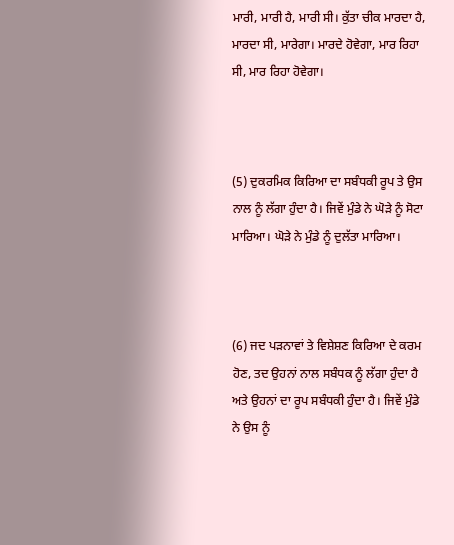ਮਾਰੀ, ਮਾਰੀ ਹੈ, ਮਾਰੀ ਸੀ। ਕੁੱਤਾ ਚੀਕ ਮਾਰਦਾ ਹੈ, ਮਾਰਦਾ ਸੀ, ਮਾਰੇਗਾ। ਮਾਰਦੇ ਹੋਵੇਗਾ, ਮਾਰ ਰਿਹਾ ਸੀ, ਮਾਰ ਰਿਹਾ ਹੋਵੇਗਾ।



(5) ਦੁਕਰਮਿਕ ਕਿਰਿਆ ਦਾ ਸਬੰਧਕੀ ਰੂਪ ਤੇ ਉਸ ਨਾਲ ਨੂੰ ਲੱਗਾ ਹੁੰਦਾ ਹੈ। ਜਿਵੇਂ ਮੁੰਡੇ ਨੇ ਘੋਡ਼ੇ ਨੂੰ ਸੋਟਾ ਮਾਰਿਆ। ਘੋਡ਼ੇ ਨੇ ਮੁੰਡੇ ਨੂੰ ਦੁਲੱਤਾ ਮਾਰਿਆ।



(6) ਜਦ ਪਡ਼ਨਾਵਾਂ ਤੇ ਵਿਸ਼ੇਸ਼ਣ ਕਿਰਿਆ ਦੇ ਕਰਮ ਹੋਣ, ਤਦ ਉਹਨਾਂ ਨਾਲ ਸਬੰਧਕ ਨੂੰ ਲੱਗਾ ਹੁੰਦਾ ਹੈ ਅਤੇ ਉਹਨਾਂ ਦਾ ਰੂਪ ਸਬੰਧਕੀ ਹੁੰਦਾ ਹੈ। ਜਿਵੇਂ ਮੁੰਡੇ ਨੇ ਉਸ ਨੂੰ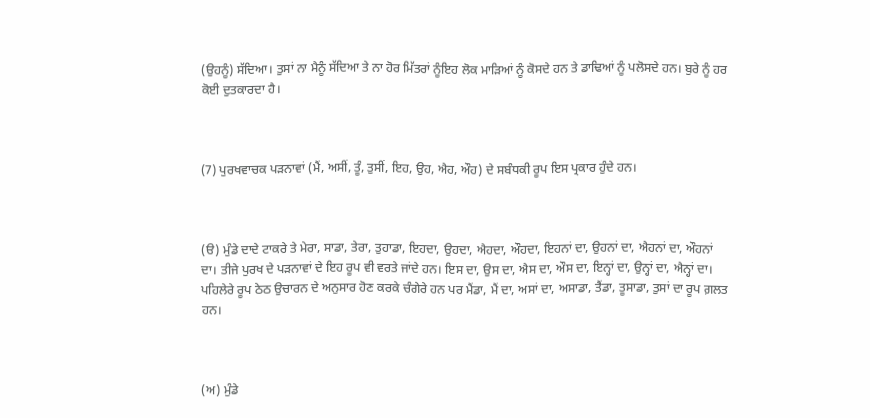(ਉਹਨੂੰ) ਸੱਦਿਆ। ਤੁਸਾਂ ਨਾ ਮੈਨੂੰ ਸੱਦਿਆ ਤੇ ਨਾ ਹੋਰ ਮਿੱਤਰਾਂ ਨੂੰਇਹ ਲੋਕ ਮਾਡ਼ਿਆਂ ਨੂੰ ਕੋਸਦੇ ਹਨ ਤੇ ਡਾਢਿਆਂ ਨੂੰ ਪਲੋਸਦੇ ਹਨ। ਬੁਰੇ ਨੂੰ ਹਰ ਕੋਈ ਦੁਤਕਾਰਦਾ ਹੈ।



(7) ਪੁਰਖਵਾਚਕ ਪਡ਼ਨਾਵਾਂ (ਮੈਂ, ਅਸੀਂ, ਤੂੰ, ਤੁਸੀਂ, ਇਹ, ਉਹ, ਐਹ, ਔਹ) ਦੇ ਸਬੰਧਕੀ ਰੂਪ ਇਸ ਪ੍ਰਕਾਰ ਹੁੰਦੇ ਹਨ।



(ੳ) ਮੁੰਡੇ ਦਾਦੇ ਟਾਕਰੇ ਤੇ ਮੇਰਾ, ਸਾਡਾ, ਤੇਰਾ, ਤੁਹਾਡਾ, ਇਹਦਾ, ਉਹਦਾ, ਐਹਦਾ, ਔਹਦਾ, ਇਹਨਾਂ ਦਾ, ਉਹਨਾਂ ਦਾ, ਐਹਨਾਂ ਦਾ, ਔਹਨਾਂ ਦਾ। ਤੀਜੇ ਪੁਰਖ ਦੇ ਪਡ਼ਨਾਵਾਂ ਦੇ ਇਹ ਰੂਪ ਵੀ ਵਰਤੇ ਜਾਂਦੇ ਹਨ। ਇਸ ਦਾ, ਉਸ ਦਾ, ਐਸ ਦਾ, ਔਸ ਦਾ, ਇਨ੍ਹਾਂ ਦਾ, ਉਨ੍ਹਾਂ ਦਾ, ਐਨ੍ਹਾਂ ਦਾ। ਪਹਿਲੇਰੇ ਰੂਪ ਠੇਠ ਉਚਾਰਨ ਦੇ ਅਨੁਸਾਰ ਹੋਣ ਕਰਕੇ ਚੰਗੇਰੇ ਹਨ ਪਰ ਮੈਂਡਾ, ਮੈਂ ਦਾ, ਅਸਾਂ ਦਾ, ਅਸਾਡਾ, ਤੈਂਡਾ, ਤੂਸਾਡਾ, ਤੁਸਾਂ ਦਾ ਰੂਪ ਗ਼ਲਤ ਹਨ।



(ਅ) ਮੁੰਡੇ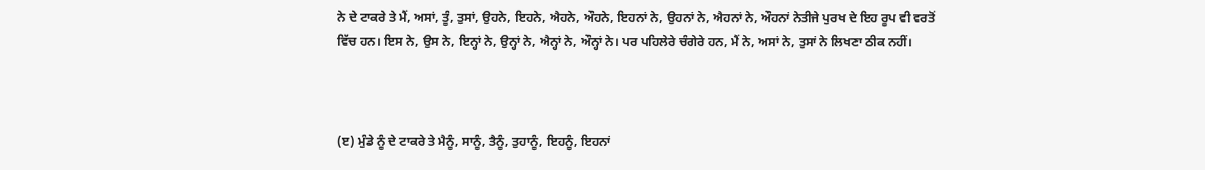ਨੇ ਦੇ ਟਾਕਰੇ ਤੇ ਮੈਂ, ਅਸਾਂ, ਤੂੰ, ਤੁਸਾਂ, ਉਹਨੇ, ਇਹਨੇ, ਐਹਨੇ, ਔਹਨੇ, ਇਹਨਾਂ ਨੇ, ਉਹਨਾਂ ਨੇ, ਐਹਨਾਂ ਨੇ, ਔਹਨਾਂ ਨੇਤੀਜੇ ਪੁਰਖ ਦੇ ਇਹ ਰੂਪ ਵੀ ਵਰਤੋਂ ਵਿੱਚ ਹਨ। ਇਸ ਨੇ, ਉਸ ਨੇ, ਇਨ੍ਹਾਂ ਨੇ, ਉਨ੍ਹਾਂ ਨੇ, ਐਨ੍ਹਾਂ ਨੇ, ਔਨ੍ਹਾਂ ਨੇ। ਪਰ ਪਹਿਲੇਰੇ ਚੰਗੇਰੇ ਹਨ, ਮੈਂ ਨੇ, ਅਸਾਂ ਨੇ, ਤੁਸਾਂ ਨੇ ਲਿਖਣਾ ਠੀਕ ਨਹੀਂ।



(ੲ) ਮੁੰਡੇ ਨੂੰ ਦੇ ਟਾਕਰੇ ਤੇ ਮੈਨੂੰ, ਸਾਨੂੰ, ਤੈਨੂੰ, ਤੁਹਾਨੂੰ, ਇਹਨੂੰ, ਇਹਨਾਂ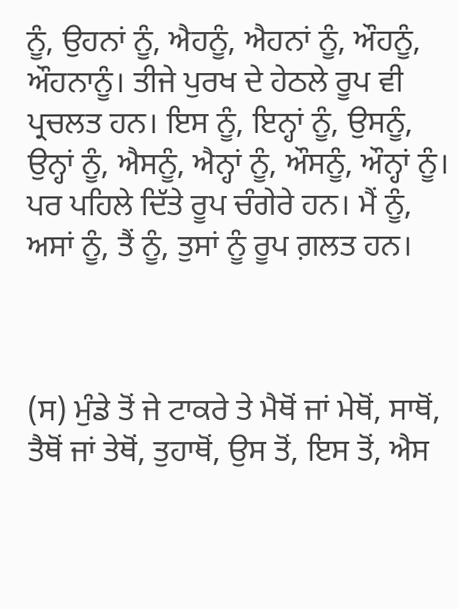ਨੂੰ, ਉਹਨਾਂ ਨੂੰ, ਐਹਨੂੰ, ਐਹਨਾਂ ਨੂੰ, ਔਹਨੂੰ, ਔਹਨਾਨੂੰ। ਤੀਜੇ ਪੁਰਖ ਦੇ ਹੇਠਲੇ ਰੂਪ ਵੀ ਪ੍ਰਚਲਤ ਹਨ। ਇਸ ਨੂੰ, ਇਨ੍ਹਾਂ ਨੂੰ, ਉਸਨੂੰ, ਉਨ੍ਹਾਂ ਨੂੰ, ਐਸਨੂੰ, ਐਨ੍ਹਾਂ ਨੂੰ, ਔਸਨੂੰ, ਔਨ੍ਹਾਂ ਨੂੰ। ਪਰ ਪਹਿਲੇ ਦਿੱਤੇ ਰੂਪ ਚੰਗੇਰੇ ਹਨ। ਮੈਂ ਨੂੰ, ਅਸਾਂ ਨੂੰ, ਤੈਂ ਨੂੰ, ਤੁਸਾਂ ਨੂੰ ਰੂਪ ਗ਼ਲਤ ਹਨ।



(ਸ) ਮੁੰਡੇ ਤੋਂ ਜੇ ਟਾਕਰੇ ਤੇ ਮੈਥੋਂ ਜਾਂ ਮੇਥੋਂ, ਸਾਥੋਂ, ਤੈਥੋਂ ਜਾਂ ਤੇਥੋਂ, ਤੁਹਾਥੋਂ, ਉਸ ਤੋਂ, ਇਸ ਤੋਂ, ਐਸ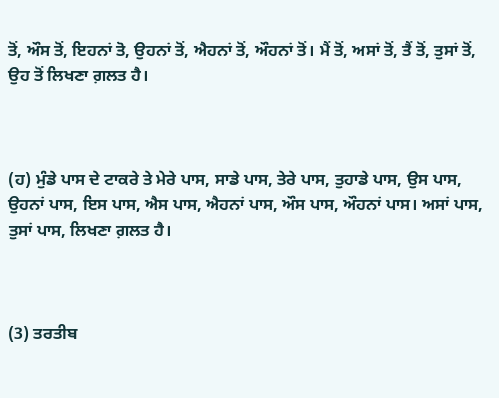ਤੋਂ, ਔਸ ਤੋਂ, ਇਹਨਾਂ ਤੋ, ਉਹਨਾਂ ਤੋਂ, ਐਹਨਾਂ ਤੋਂ, ਔਹਨਾਂ ਤੋਂ। ਮੈਂ ਤੋਂ, ਅਸਾਂ ਤੋਂ, ਤੈਂ ਤੋਂ, ਤੁਸਾਂ ਤੋਂ, ਉਹ ਤੋਂ ਲਿਖਣਾ ਗ਼ਲਤ ਹੈ।



(ਹ) ਮੁੰਡੇ ਪਾਸ ਦੇ ਟਾਕਰੇ ਤੇ ਮੇਰੇ ਪਾਸ, ਸਾਡੇ ਪਾਸ, ਤੇਰੇ ਪਾਸ, ਤੁਹਾਡੇ ਪਾਸ, ਉਸ ਪਾਸ, ਉਹਨਾਂ ਪਾਸ, ਇਸ ਪਾਸ, ਐਸ ਪਾਸ, ਐਹਨਾਂ ਪਾਸ, ਔਸ ਪਾਸ, ਔਹਨਾਂ ਪਾਸ। ਅਸਾਂ ਪਾਸ, ਤੁਸਾਂ ਪਾਸ, ਲਿਖਣਾ ਗ਼ਲਤ ਹੈ।



(3) ਤਰਤੀਬ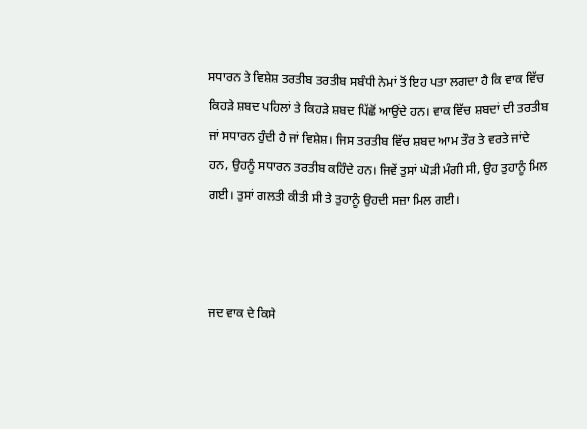ਸਧਾਰਨ ਤੇ ਵਿਸ਼ੇਸ਼ ਤਰਤੀਬ ਤਰਤੀਬ ਸਬੰਧੀ ਨੇਮਾਂ ਤੋਂ ਇਹ ਪਤਾ ਲਗਦਾ ਹੈ ਕਿ ਵਾਕ ਵਿੱਚ ਕਿਹਡ਼ੇ ਸ਼ਬਦ ਪਹਿਲਾਂ ਤੇ ਕਿਹਡ਼ੇ ਸ਼ਬਦ ਪਿੱਛੋਂ ਆਉਂਦੇ ਹਨ। ਵਾਕ ਵਿੱਚ ਸ਼ਬਦਾਂ ਦੀ ਤਰਤੀਬ ਜਾਂ ਸਧਾਰਨ ਹੁੰਦੀ ਹੈ ਜਾਂ ਵਿਸ਼ੇਸ਼। ਜਿਸ ਤਰਤੀਬ ਵਿੱਚ ਸ਼ਬਦ ਆਮ ਤੌਰ ਤੇ ਵਰਤੇ ਜਾਂਦੇ ਹਨ, ਉਹਨੂੰ ਸਧਾਰਨ ਤਰਤੀਬ ਕਹਿੰਦੇ ਹਨ। ਜਿਵੇਂ ਤੁਸਾਂ ਘੋਡ਼ੀ ਮੰਗੀ ਸੀ, ਉਹ ਤੁਹਾਨੂੰ ਮਿਲ ਗਈ। ਤੁਸਾਂ ਗਲਤੀ ਕੀਤੀ ਸੀ ਤੇ ਤੁਹਾਨੂੰ ਉਹਦੀ ਸਜ਼ਾ ਮਿਲ ਗਈ।



ਜਦ ਵਾਕ ਦੇ ਕਿਸੇ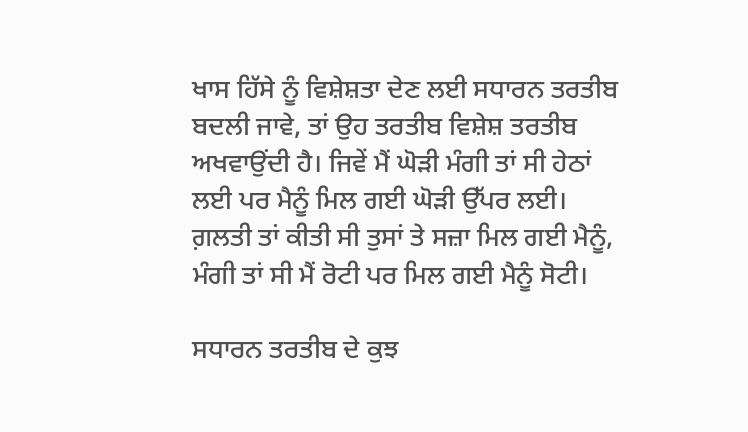ਖਾਸ ਹਿੱਸੇ ਨੂੰ ਵਿਸ਼ੇਸ਼ਤਾ ਦੇਣ ਲਈ ਸਧਾਰਨ ਤਰਤੀਬ ਬਦਲੀ ਜਾਵੇ, ਤਾਂ ਉਹ ਤਰਤੀਬ ਵਿਸ਼ੇਸ਼ ਤਰਤੀਬ ਅਖਵਾਉਂਦੀ ਹੈ। ਜਿਵੇਂ ਮੈਂ ਘੋਡ਼ੀ ਮੰਗੀ ਤਾਂ ਸੀ ਹੇਠਾਂ ਲਈ ਪਰ ਮੈਨੂੰ ਮਿਲ ਗਈ ਘੋਡ਼ੀ ਉੱਪਰ ਲਈ। ਗ਼ਲਤੀ ਤਾਂ ਕੀਤੀ ਸੀ ਤੁਸਾਂ ਤੇ ਸਜ਼ਾ ਮਿਲ ਗਈ ਮੈਨੂੰ, ਮੰਗੀ ਤਾਂ ਸੀ ਮੈਂ ਰੋਟੀ ਪਰ ਮਿਲ ਗਈ ਮੈਨੂੰ ਸੋਟੀ।

ਸਧਾਰਨ ਤਰਤੀਬ ਦੇ ਕੁਝ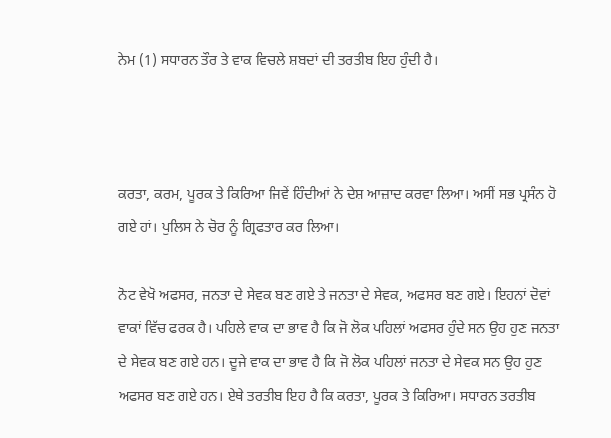ਨੇਮ (1) ਸਧਾਰਨ ਤੌਰ ਤੇ ਵਾਕ ਵਿਚਲੇ ਸ਼ਬਦਾਂ ਦੀ ਤਰਤੀਬ ਇਹ ਹੁੰਦੀ ਹੈ।



ਕਰਤਾ, ਕਰਮ, ਪੂਰਕ ਤੇ ਕਿਰਿਆ ਜਿਵੇਂ ਹਿੰਦੀਆਂ ਨੇ ਦੇਸ਼ ਆਜ਼ਾਦ ਕਰਵਾ ਲਿਆ। ਅਸੀਂ ਸਭ ਪ੍ਰਸੰਨ ਹੋ ਗਏ ਹਾਂ। ਪੁਲਿਸ ਨੇ ਚੋਰ ਨੂੰ ਗ੍ਰਿਫਤਾਰ ਕਰ ਲਿਆ।

ਨੋਟ ਵੇਖੋ ਅਫਸਰ, ਜਨਤਾ ਦੇ ਸੇਵਕ ਬਣ ਗਏ ਤੇ ਜਨਤਾ ਦੇ ਸੇਵਕ, ਅਫਸਰ ਬਣ ਗਏ। ਇਹਨਾਂ ਦੋਵਾਂ ਵਾਕਾਂ ਵਿੱਚ ਫਰਕ ਹੈ। ਪਹਿਲੇ ਵਾਕ ਦਾ ਭਾਵ ਹੈ ਕਿ ਜੋ ਲੋਕ ਪਹਿਲਾਂ ਅਫਸਰ ਹੁੰਦੇ ਸਨ ਉਹ ਹੁਣ ਜਨਤਾ ਦੇ ਸੇਵਕ ਬਣ ਗਏ ਹਨ। ਦੂਜੇ ਵਾਕ ਦਾ ਭਾਵ ਹੈ ਕਿ ਜੋ ਲੋਕ ਪਹਿਲਾਂ ਜਨਤਾ ਦੇ ਸੇਵਕ ਸਨ ਉਹ ਹੁਣ ਅਫਸਰ ਬਣ ਗਏ ਹਨ। ਏਥੇ ਤਰਤੀਬ ਇਹ ਹੈ ਕਿ ਕਰਤਾ, ਪੂਰਕ ਤੇ ਕਿਰਿਆ। ਸਧਾਰਨ ਤਰਤੀਬ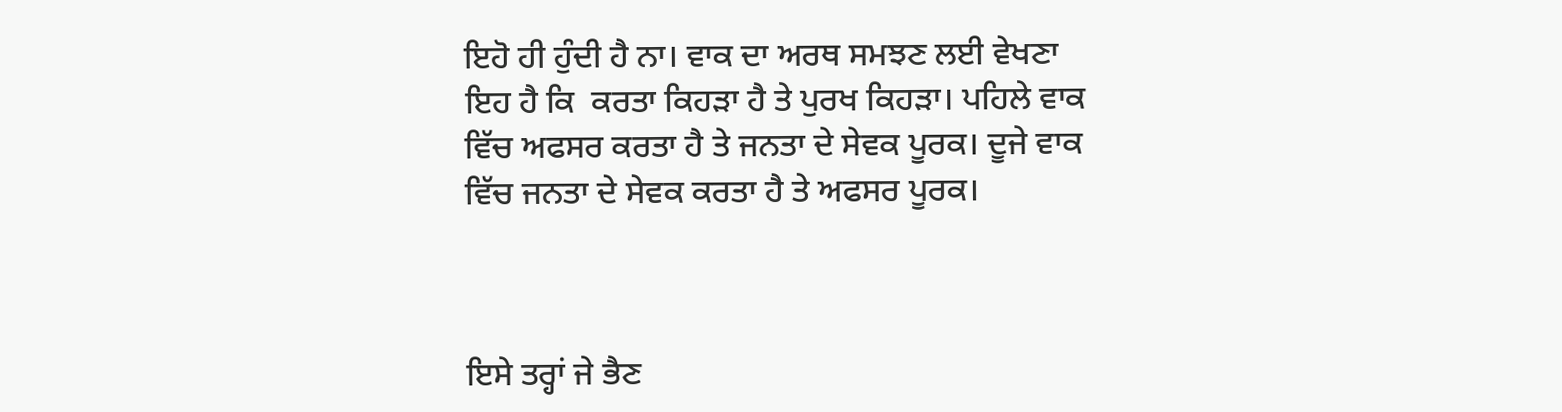ਇਹੋ ਹੀ ਹੁੰਦੀ ਹੈ ਨਾ। ਵਾਕ ਦਾ ਅਰਥ ਸਮਝਣ ਲਈ ਵੇਖਣਾ ਇਹ ਹੈ ਕਿ  ਕਰਤਾ ਕਿਹਡ਼ਾ ਹੈ ਤੇ ਪੁਰਖ ਕਿਹਡ਼ਾ। ਪਹਿਲੇ ਵਾਕ ਵਿੱਚ ਅਫਸਰ ਕਰਤਾ ਹੈ ਤੇ ਜਨਤਾ ਦੇ ਸੇਵਕ ਪੂਰਕ। ਦੂਜੇ ਵਾਕ ਵਿੱਚ ਜਨਤਾ ਦੇ ਸੇਵਕ ਕਰਤਾ ਹੈ ਤੇ ਅਫਸਰ ਪੂਰਕ।



ਇਸੇ ਤਰ੍ਹਾਂ ਜੇ ਭੈਣ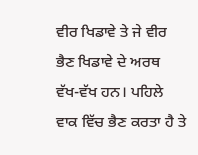ਵੀਰ ਖਿਡਾਵੇ ਤੇ ਜੇ ਵੀਰ ਭੈਣ ਖਿਡਾਵੇ ਦੇ ਅਰਥ ਵੱਖ-ਵੱਖ ਹਨ। ਪਹਿਲੇ ਵਾਕ ਵਿੱਚ ਭੈਣ ਕਰਤਾ ਹੈ ਤੇ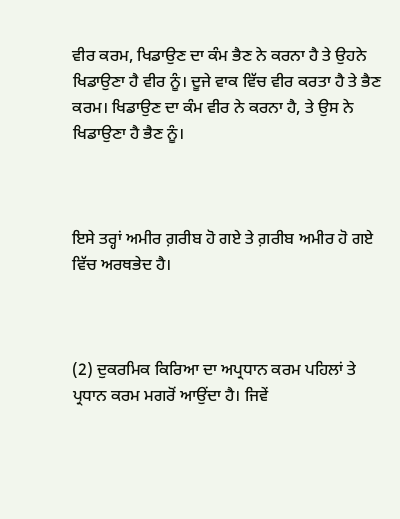ਵੀਰ ਕਰਮ, ਖਿਡਾਉਣ ਦਾ ਕੰਮ ਭੈਣ ਨੇ ਕਰਨਾ ਹੈ ਤੇ ਉਹਨੇ ਖਿਡਾਉਣਾ ਹੈ ਵੀਰ ਨੂੰ। ਦੂਜੇ ਵਾਕ ਵਿੱਚ ਵੀਰ ਕਰਤਾ ਹੈ ਤੇ ਭੈਣ ਕਰਮ। ਖਿਡਾਉਣ ਦਾ ਕੰਮ ਵੀਰ ਨੇ ਕਰਨਾ ਹੈ, ਤੇ ਉਸ ਨੇ ਖਿਡਾਉਣਾ ਹੈ ਭੈਣ ਨੂੰ।



ਇਸੇ ਤਰ੍ਹਾਂ ਅਮੀਰ ਗ਼ਰੀਬ ਹੋ ਗਏ ਤੇ ਗ਼ਰੀਬ ਅਮੀਰ ਹੋ ਗਏ ਵਿੱਚ ਅਰਥਭੇਦ ਹੈ।



(2) ਦੁਕਰਮਿਕ ਕਿਰਿਆ ਦਾ ਅਪ੍ਰਧਾਨ ਕਰਮ ਪਹਿਲਾਂ ਤੇ ਪ੍ਰਧਾਨ ਕਰਮ ਮਗਰੋਂ ਆਉਂਦਾ ਹੈ। ਜਿਵੇਂ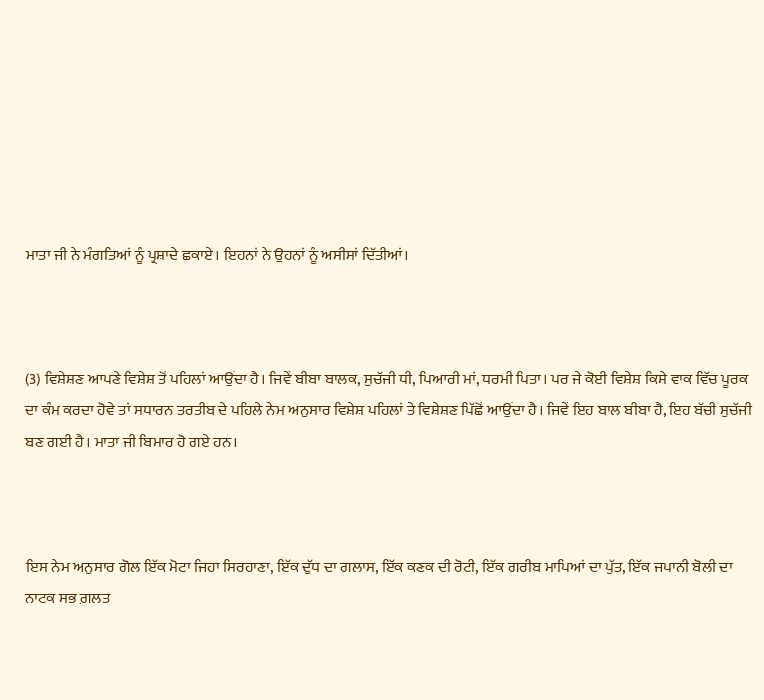ਮਾਤਾ ਜੀ ਨੇ ਮੰਗਤਿਆਂ ਨੂੰ ਪ੍ਰਸ਼ਾਦੇ ਛਕਾਏ। ਇਹਨਾਂ ਨੇ ਉਹਨਾਂ ਨੂੰ ਅਸੀਸਾਂ ਦਿੱਤੀਆਂ।



(3) ਵਿਸ਼ੇਸ਼ਣ ਆਪਣੇ ਵਿਸ਼ੇਸ਼ ਤੋਂ ਪਹਿਲਾਂ ਆਉਂਦਾ ਹੈ। ਜਿਵੇਂ ਬੀਬਾ ਬਾਲਕ, ਸੁਚੱਜੀ ਧੀ, ਪਿਆਰੀ ਮਾਂ, ਧਰਮੀ ਪਿਤਾ। ਪਰ ਜੇ ਕੋਈ ਵਿਸ਼ੇਸ਼ ਕਿਸੇ ਵਾਕ ਵਿੱਚ ਪੂਰਕ ਦਾ ਕੰਮ ਕਰਦਾ ਹੋਵੇ ਤਾਂ ਸਧਾਰਨ ਤਰਤੀਬ ਦੇ ਪਹਿਲੇ ਨੇਮ ਅਨੁਸਾਰ ਵਿਸ਼ੇਸ਼ ਪਹਿਲਾਂ ਤੇ ਵਿਸ਼ੇਸ਼ਣ ਪਿੱਛੋਂ ਆਉਂਦਾ ਹੈ। ਜਿਵੇਂ ਇਹ ਬਾਲ ਬੀਬਾ ਹੈ, ਇਹ ਬੱਚੀ ਸੁਚੱਜੀ ਬਣ ਗਈ ਹੈ। ਮਾਤਾ ਜੀ ਬਿਮਾਰ ਹੋ ਗਏ ਹਨ।



ਇਸ ਨੇਮ ਅਨੁਸਾਰ ਗੋਲ ਇੱਕ ਮੋਟਾ ਜਿਹਾ ਸਿਰਹਾਣਾ, ਇੱਕ ਦੁੱਧ ਦਾ ਗਲਾਸ, ਇੱਕ ਕਣਕ ਦੀ ਰੋਟੀ, ਇੱਕ ਗਰੀਬ ਮਾਪਿਆਂ ਦਾ ਪੁੱਤ, ਇੱਕ ਜਪਾਨੀ ਬੋਲੀ ਦਾ ਨਾਟਕ ਸਭ ਗ਼ਲਤ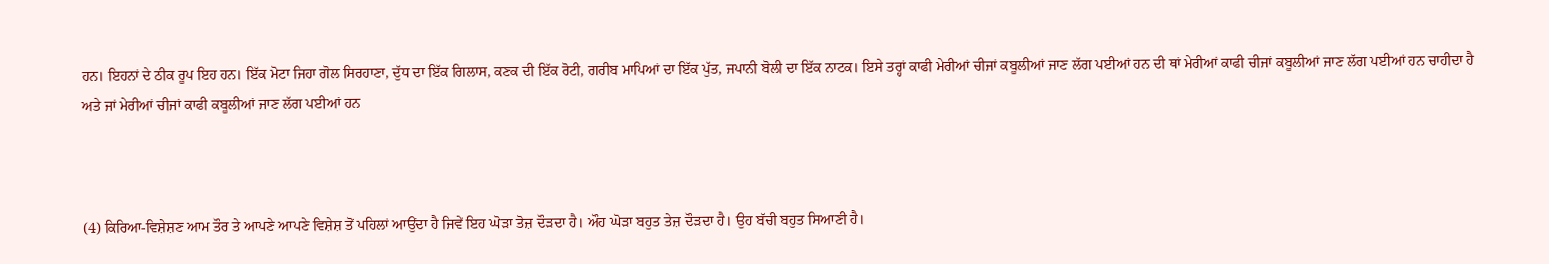ਹਨ। ਇਹਨਾਂ ਦੇ ਠੀਕ ਰੂਪ ਇਹ ਹਨ। ਇੱਕ ਮੋਟਾ ਜਿਹਾ ਗੋਲ ਸਿਰਹਾਣਾ, ਦੁੱਧ ਦਾ ਇੱਕ ਗਿਲਾਸ, ਕਣਕ ਦੀ ਇੱਕ ਰੋਟੀ, ਗਰੀਬ ਮਾਪਿਆਂ ਦਾ ਇੱਕ ਪੁੱਤ, ਜਪਾਨੀ ਬੋਲੀ ਦਾ ਇੱਕ ਨਾਟਕ। ਇਸੇ ਤਰ੍ਹਾਂ ਕਾਫੀ ਮੇਰੀਆਂ ਚੀਜਾਂ ਕਬੂਲੀਆਂ ਜਾਣ ਲੱਗ ਪਈਆਂ ਹਨ ਦੀ ਥਾਂ ਮੇਰੀਆਂ ਕਾਫੀ ਚੀਜਾਂ ਕਬੂਲੀਆਂ ਜਾਣ ਲੱਗ ਪਈਆਂ ਹਨ ਚਾਹੀਦਾ ਹੈ ਅਤੇ ਜਾਂ ਮੇਰੀਆਂ ਚੀਜਾਂ ਕਾਫੀ ਕਬੂਲੀਆਂ ਜਾਣ ਲੱਗ ਪਈਆਂ ਹਨ



(4) ਕਿਰਿਆ-ਵਿਸ਼ੇਸ਼ਣ ਆਮ ਤੌਰ ਤੇ ਆਪਣੇ ਆਪਣੇ ਵਿਸ਼ੇਸ਼ ਤੋਂ ਪਹਿਲਾਂ ਆਉਂਦਾ ਹੈ ਜਿਵੇਂ ਇਹ ਘੋਡ਼ਾ ਤੋਜ਼ ਦੌਡ਼ਦਾ ਹੈ। ਔਹ ਘੋਡ਼ਾ ਬਹੁਤ ਤੇਜ਼ ਦੌਡ਼ਦਾ ਹੈ। ਉਹ ਬੱਚੀ ਬਹੁਤ ਸਿਆਣੀ ਹੈ।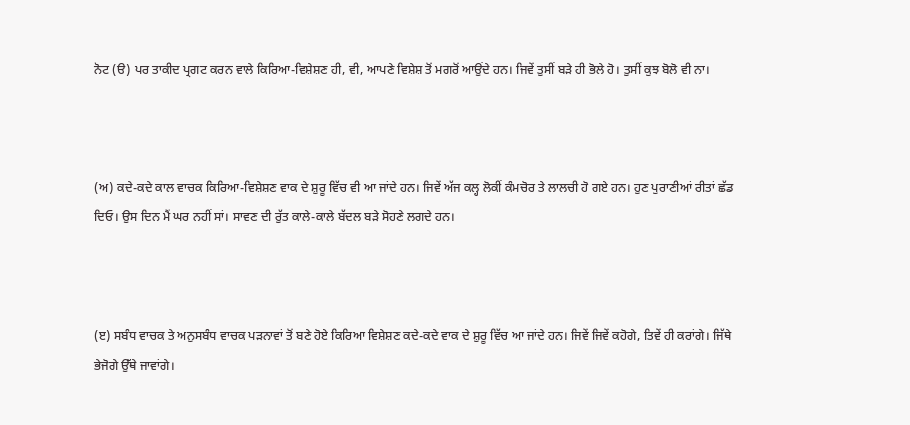ਨੋਟ (ੳ) ਪਰ ਤਾਕੀਦ ਪ੍ਰਗਟ ਕਰਨ ਵਾਲੇ ਕਿਰਿਆ-ਵਿਸ਼ੇਸ਼ਣ ਹੀ, ਵੀ, ਆਪਣੇ ਵਿਸ਼ੇਸ਼ ਤੋਂ ਮਗਰੋਂ ਆਉਂਦੇ ਹਨ। ਜਿਵੇਂ ਤੁਸੀਂ ਬਡ਼ੇ ਹੀ ਭੋਲੇ ਹੋ। ਤੁਸੀਂ ਕੁਝ ਬੋਲੋ ਵੀ ਨਾ।



(ਅ) ਕਦੇ-ਕਦੇ ਕਾਲ ਵਾਚਕ ਕਿਰਿਆ-ਵਿਸ਼ੇਸ਼ਣ ਵਾਕ ਦੇ ਸ਼ੁਰੂ ਵਿੱਚ ਵੀ ਆ ਜਾਂਦੇ ਹਨ। ਜਿਵੇਂ ਅੱਜ ਕਲ੍ਹ ਲੋਕੀਂ ਕੰਮਚੋਰ ਤੇ ਲਾਲਚੀ ਹੋ ਗਏ ਹਨ। ਹੁਣ ਪੁਰਾਣੀਆਂ ਰੀਤਾਂ ਛੱਡ ਦਿਓ। ਉਸ ਦਿਨ ਮੈਂ ਘਰ ਨਹੀਂ ਸਾਂ। ਸਾਵਣ ਦੀ ਰੁੱਤ ਕਾਲੇ-ਕਾਲੇ ਬੱਦਲ ਬਡ਼ੇ ਸੋਹਣੇ ਲਗਦੇ ਹਨ।



(ੲ) ਸਬੰਧ ਵਾਚਕ ਤੇ ਅਨੁਸਬੰਧ ਵਾਚਕ ਪਡ਼ਨਾਵਾਂ ਤੋਂ ਬਣੇ ਹੋਏ ਕਿਰਿਆ ਵਿਸ਼ੇਸ਼ਣ ਕਦੇ-ਕਦੇ ਵਾਕ ਦੇ ਸ਼ੁਰੂ ਵਿੱਚ ਆ ਜਾਂਦੇ ਹਨ। ਜਿਵੇਂ ਜਿਵੇਂ ਕਹੋਗੇ, ਤਿਵੇਂ ਹੀ ਕਰਾਂਗੇ। ਜਿੱਥੇ ਭੇਜੋਗੇ ਉੱਥੇ ਜਾਵਾਂਗੇ।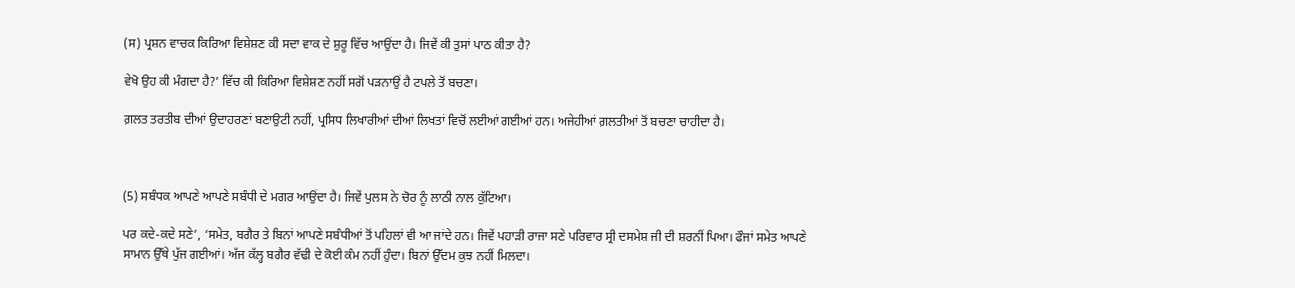(ਸ) ਪ੍ਰਸ਼ਨ ਵਾਚਕ ਕਿਰਿਆ ਵਿਸ਼ੇਸ਼ਣ ਕੀ ਸਦਾ ਵਾਕ ਦੇ ਸ਼ੁਰੂ ਵਿੱਚ ਆਉਂਦਾ ਹੈ। ਜਿਵੇਂ ਕੀ ਤੁਸਾਂ ਪਾਠ ਕੀਤਾ ਹੈ?

ਵੇਖੋ ਉਹ ਕੀ ਮੰਗਦਾ ਹੈ?’ ਵਿੱਚ ਕੀ ਕਿਰਿਆ ਵਿਸ਼ੇਸ਼ਣ ਨਹੀਂ ਸਗੋਂ ਪਡ਼ਨਾਉਂ ਹੈ ਟਪਲੇ ਤੋਂ ਬਚਣਾ।

ਗ਼ਲਤ ਤਰਤੀਬ ਦੀਆਂ ਉਦਾਹਰਣਾਂ ਬਣਾਉਟੀ ਨਹੀਂ, ਪ੍ਰਸਿਧ ਲਿਖਾਰੀਆਂ ਦੀਆਂ ਲਿਖਤਾਂ ਵਿਚੋਂ ਲਈਆਂ ਗਈਆਂ ਹਨ। ਅਜੇਹੀਆਂ ਗ਼ਲਤੀਆਂ ਤੋਂ ਬਚਣਾ ਚਾਹੀਦਾ ਹੈ।



(5) ਸਬੰਧਕ ਆਪਣੇ ਆਪਣੇ ਸਬੰਧੀ ਦੇ ਮਗਰ ਆਉਂਦਾ ਹੈ। ਜਿਵੇਂ ਪੁਲਸ ਨੇ ਚੋਰ ਨੂੰ ਲਾਠੀ ਨਾਲ ਕੁੱਟਿਆ।

ਪਰ ਕਦੇ-ਕਦੇ ਸਣੇ’, ‘ਸਮੇਤ, ਬਗੈਰ ਤੇ ਬਿਨਾਂ ਆਪਣੇ ਸਬੰਧੀਆਂ ਤੋਂ ਪਹਿਲਾਂ ਵੀ ਆ ਜਾਂਦੇ ਹਨ। ਜਿਵੇਂ ਪਹਾਡ਼ੀ ਰਾਜਾ ਸਣੇ ਪਰਿਵਾਰ ਸ੍ਰੀ ਦਸਮੇਸ਼ ਜੀ ਦੀ ਸ਼ਰਨੀਂ ਪਿਆ। ਫੌਜਾਂ ਸਮੇਤ ਆਪਣੇ ਸਾਮਾਨ ਉੱਥੇ ਪੁੱਜ ਗਈਆਂ। ਅੱਜ ਕੱਲ੍ਹ ਬਗੈਰ ਵੱਢੀ ਦੇ ਕੋਈ ਕੰਮ ਨਹੀਂ ਹੁੰਦਾ। ਬਿਨਾਂ ਉੱਦਮ ਕੁਝ ਨਹੀਂ ਮਿਲਦਾ।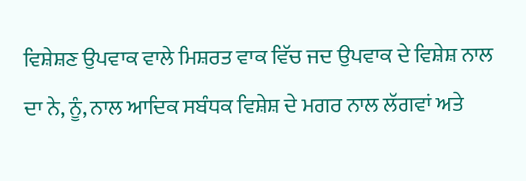ਵਿਸ਼ੇਸ਼ਣ ਉਪਵਾਕ ਵਾਲੇ ਮਿਸ਼ਰਤ ਵਾਕ ਵਿੱਚ ਜਦ ਉਪਵਾਕ ਦੇ ਵਿਸ਼ੇਸ਼ ਨਾਲ ਦਾ ਨੇ, ਨੂੰ, ਨਾਲ ਆਦਿਕ ਸਬੰਧਕ ਵਿਸ਼ੇਸ਼ ਦੇ ਮਗਰ ਨਾਲ ਲੱਗਵਾਂ ਅਤੇ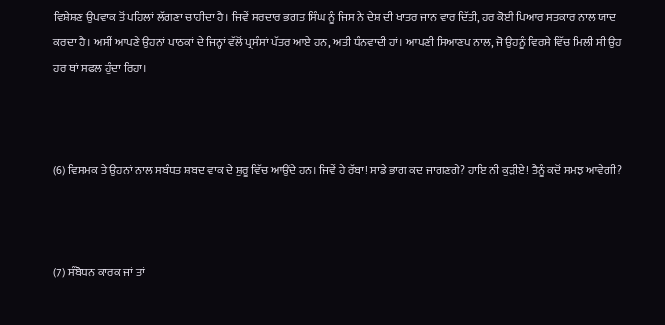ਵਿਸ਼ੇਸ਼ਣ ਉਪਵਾਕ ਤੋਂ ਪਹਿਲਾਂ ਲੱਗਣਾ ਚਾਹੀਦਾ ਹੈ। ਜਿਵੇਂ ਸਰਦਾਰ ਭਗਤ ਸਿੰਘ ਨੂੰ ਜਿਸ ਨੇ ਦੇਸ਼ ਦੀ ਖਾਤਰ ਜਾਨ ਵਾਰ ਦਿੱਤੀ, ਹਰ ਕੋਈ ਪਿਆਰ ਸਤਕਾਰ ਨਾਲ ਯਾਦ ਕਰਦਾ ਹੈ। ਅਸੀਂ ਆਪਣੇ ਉਹਨਾਂ ਪਾਠਕਾਂ ਦੇ ਜਿਨ੍ਹਾਂ ਵੱਲੋਂ ਪ੍ਰਸੰਸਾਂ ਪੱਤਰ ਆਏ ਹਨ, ਅਤੀ ਧੰਨਵਾਦੀ ਹਾਂ। ਆਪਣੀ ਸਿਆਣਪ ਨਾਲ, ਜੋ ਉਹਨੂੰ ਵਿਰਸੇ ਵਿੱਚ ਮਿਲੀ ਸੀ ਉਹ ਹਰ ਥਾਂ ਸਫਲ ਹੁੰਦਾ ਰਿਹਾ।



(6) ਵਿਸਮਕ ਤੇ ਉਹਨਾਂ ਨਾਲ ਸਬੰਧਤ ਸ਼ਬਦ ਵਾਕ ਦੇ ਸ਼ੁਰੂ ਵਿੱਚ ਆਉਂਦੇ ਹਨ। ਜਿਵੇਂ ਹੇ ਰੱਬਾ! ਸਾਡੇ ਭਾਗ ਕਦ ਜਾਗਣਗੇ? ਹਾਇ ਨੀ ਕੁਡ਼ੀਏ! ਤੈਨੂੰ ਕਦੋਂ ਸਮਝ ਆਵੇਗੀ?



(7) ਸੰਬੋਧਨ ਕਾਰਕ ਜਾਂ ਤਾਂ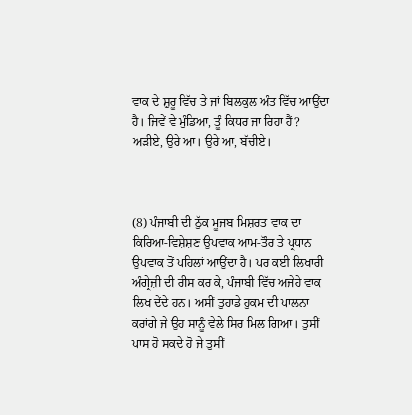ਵਾਕ ਦੇ ਸ਼ੁਰੂ ਵਿੱਚ ਤੇ ਜਾਂ ਬਿਲਕੁਲ ਅੰਤ ਵਿੱਚ ਆਉਂਦਾ ਹੈ। ਜਿਵੇਂ ਵੇ ਮੁੰਡਿਆ, ਤੂੰ ਕਿਧਰ ਜਾ ਰਿਹਾ ਹੈਂ? ਅਡ਼ੀਏ, ਉਰੇ ਆ। ਉਰੇ ਆ, ਬੱਚੀਏ।



(8) ਪੰਜਾਬੀ ਦੀ ਠੁੱਕ ਮੂਜਬ ਮਿਸ਼ਰਤ ਵਾਕ ਦਾ ਕਿਰਿਆ-ਵਿਸ਼ੇਸ਼ਣ ਉਪਵਾਕ ਆਮ-ਤੌਰ ਤੇ ਪ੍ਰਧਾਨ ਉਪਵਾਕ ਤੋਂ ਪਹਿਲਾਂ ਆਉਂਦਾ ਹੈ। ਪਰ ਕਈ ਲਿਖਾਰੀ ਅੰਗ੍ਰੇਜ਼ੀ ਦੀ ਰੀਸ ਕਰ ਕੇ, ਪੰਜਾਬੀ ਵਿੱਚ ਅਜੇਹੇ ਵਾਕ ਲਿਖ ਦੇਂਦੇ ਹਨ। ਅਸੀਂ ਤੁਹਾਡੇ ਹੁਕਮ ਦੀ ਪਾਲਨਾ ਕਰਾਂਗੇ ਜੇ ਉਹ ਸਾਨੂੰ ਵੇਲੇ ਸਿਰ ਮਿਲ ਗਿਆ। ਤੁਸੀਂ ਪਾਸ ਹੋ ਸਕਦੇ ਹੋ ਜੇ ਤੁਸੀਂ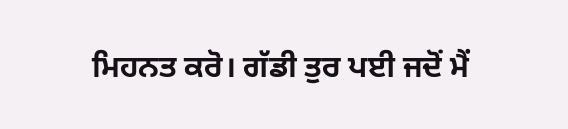ਮਿਹਨਤ ਕਰੋ। ਗੱਡੀ ਤੁਰ ਪਈ ਜਦੋਂ ਮੈਂ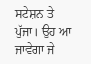ਸਟੇਸ਼ਨ ਤੇ ਪੁੱਜਾ। ਉਹ ਆ ਜਾਵੇਗਾ ਜੇ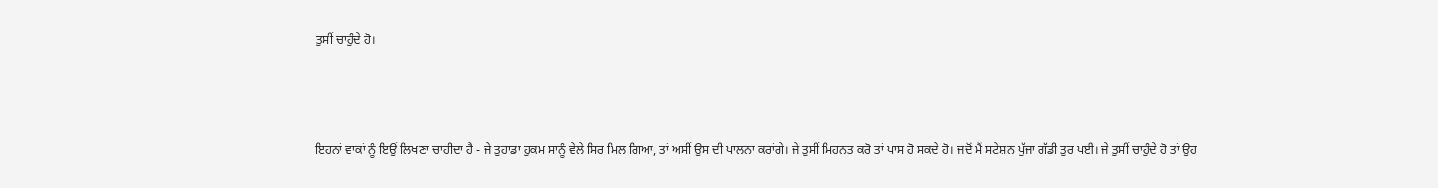ਤੁਸੀਂ ਚਾਹੁੰਦੇ ਹੋ।



ਇਹਨਾਂ ਵਾਕਾਂ ਨੂੰ ਇਉਂ ਲਿਖਣਾ ਚਾਹੀਦਾ ਹੈ - ਜੇ ਤੁਹਾਡਾ ਹੁਕਮ ਸਾਨੂੰ ਵੇਲੇ ਸਿਰ ਮਿਲ ਗਿਆ, ਤਾਂ ਅਸੀਂ ਉਸ ਦੀ ਪਾਲਨਾ ਕਰਾਂਗੇ। ਜੇ ਤੁਸੀਂ ਮਿਹਨਤ ਕਰੋ ਤਾਂ ਪਾਸ ਹੋ ਸਕਦੇ ਹੋ। ਜਦੋਂ ਮੈਂ ਸਟੇਸ਼ਨ ਪੁੱਜਾ ਗੱਡੀ ਤੁਰ ਪਈ। ਜੇ ਤੁਸੀਂ ਚਾਹੁੰਦੇ ਹੋ ਤਾਂ ਉਹ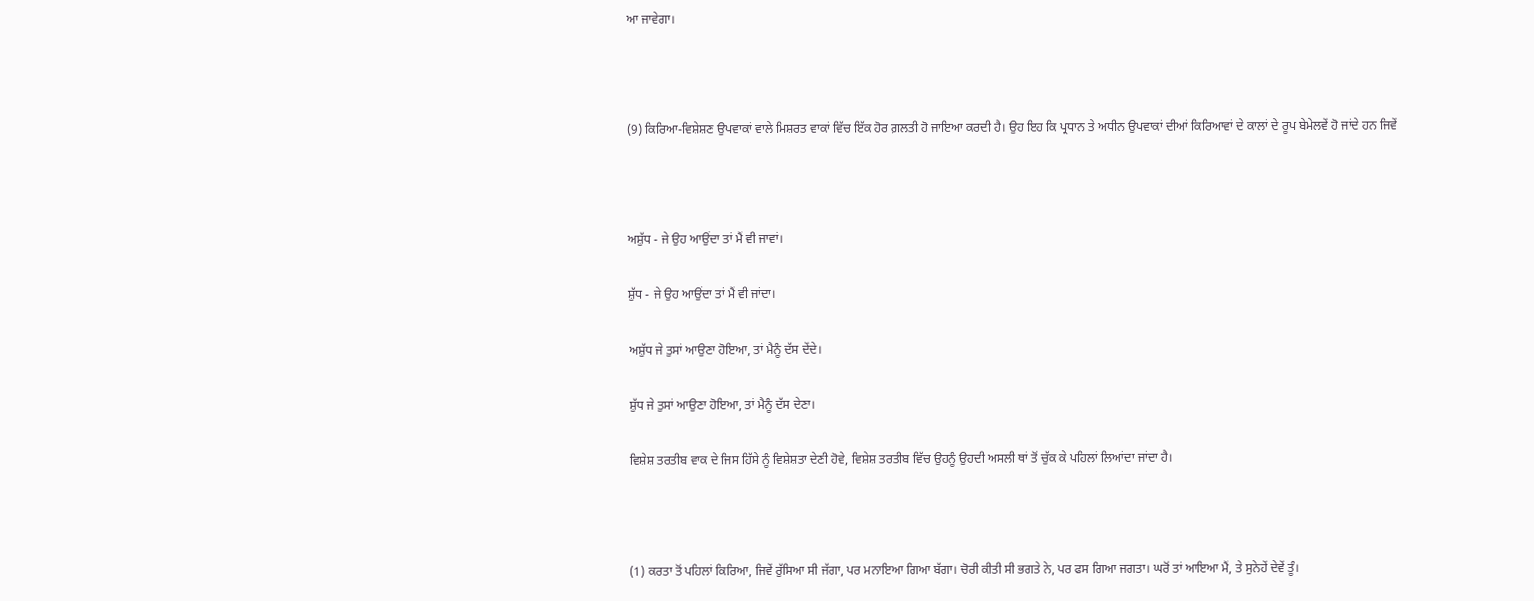ਆ ਜਾਵੇਗਾ।



(9) ਕਿਰਿਆ-ਵਿਸ਼ੇਸ਼ਣ ਉਪਵਾਕਾਂ ਵਾਲੇ ਮਿਸ਼ਰਤ ਵਾਕਾਂ ਵਿੱਚ ਇੱਕ ਹੋਰ ਗ਼ਲਤੀ ਹੋ ਜਾਇਆ ਕਰਦੀ ਹੈ। ਉਹ ਇਹ ਕਿ ਪ੍ਰਧਾਨ ਤੇ ਅਧੀਨ ਉਪਵਾਕਾਂ ਦੀਆਂ ਕਿਰਿਆਵਾਂ ਦੇ ਕਾਲਾਂ ਦੇ ਰੂਪ ਬੇਮੇਲਵੇਂ ਹੋ ਜਾਂਦੇ ਹਨ ਜਿਵੇਂ



ਅਸ਼ੁੱਧ - ਜੇ ਉਹ ਆਉਂਦਾ ਤਾਂ ਮੈਂ ਵੀ ਜਾਵਾਂ।

ਸ਼ੁੱਧ - ਜੇ ਉਹ ਆਉਂਦਾ ਤਾਂ ਮੈਂ ਵੀ ਜਾਂਦਾ।

ਅਸ਼ੁੱਧ ਜੇ ਤੁਸਾਂ ਆਉਣਾ ਹੋਇਆ, ਤਾਂ ਮੈਨੂੰ ਦੱਸ ਦੇਂਦੇ।

ਸ਼ੁੱਧ ਜੇ ਤੁਸਾਂ ਆਉਣਾ ਹੋਇਆ, ਤਾਂ ਮੈਨੂੰ ਦੱਸ ਦੇਣਾ।

ਵਿਸ਼ੇਸ਼ ਤਰਤੀਬ ਵਾਕ ਦੇ ਜਿਸ ਹਿੱਸੇ ਨੂੰ ਵਿਸ਼ੇਸ਼ਤਾ ਦੇਣੀ ਹੋਵੇ, ਵਿਸ਼ੇਸ਼ ਤਰਤੀਬ ਵਿੱਚ ਉਹਨੂੰ ਉਹਦੀ ਅਸਲੀ ਥਾਂ ਤੋਂ ਚੁੱਕ ਕੇ ਪਹਿਲਾਂ ਲਿਆਂਦਾ ਜਾਂਦਾ ਹੈ।



(1) ਕਰਤਾ ਤੋਂ ਪਹਿਲਾਂ ਕਿਰਿਆ, ਜਿਵੇਂ ਰੁੱਸਿਆ ਸੀ ਜੱਗਾ, ਪਰ ਮਨਾਇਆ ਗਿਆ ਬੱਗਾ। ਚੋਰੀ ਕੀਤੀ ਸੀ ਭਗਤੇ ਨੇ, ਪਰ ਫਸ ਗਿਆ ਜਗਤਾ। ਘਰੋਂ ਤਾਂ ਆਇਆ ਮੈਂ, ਤੇ ਸੁਨੇਹੇਂ ਦੇਵੇਂ ਤੂੰ।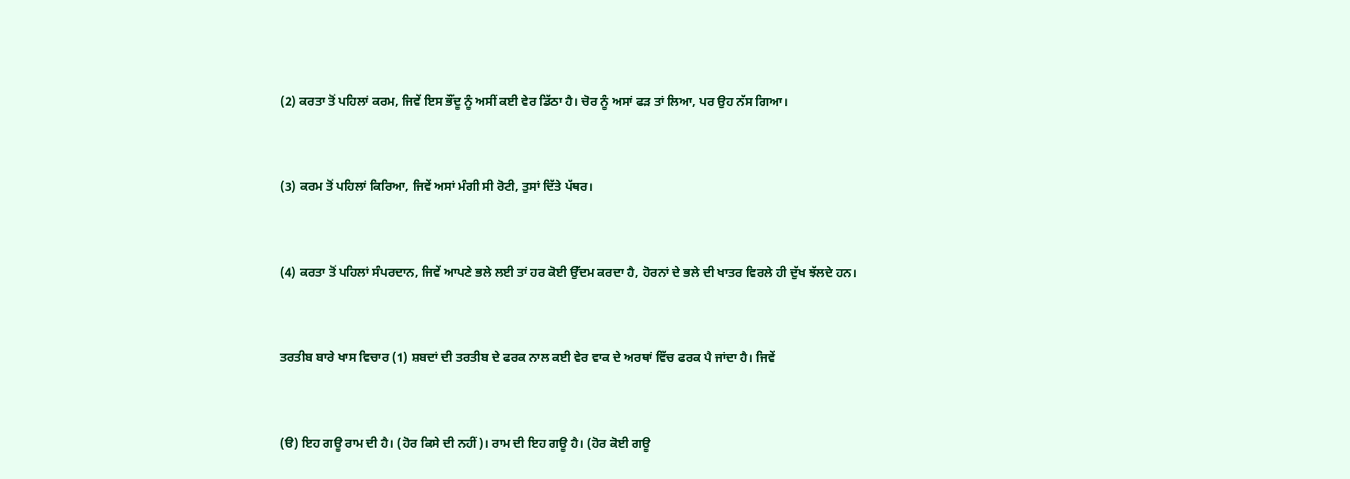(2) ਕਰਤਾ ਤੋਂ ਪਹਿਲਾਂ ਕਰਮ, ਜਿਵੇਂ ਇਸ ਭੌਂਦੂ ਨੂੰ ਅਸੀਂ ਕਈ ਵੇਰ ਡਿੱਠਾ ਹੈ। ਚੋਰ ਨੂੰ ਅਸਾਂ ਫਡ਼ ਤਾਂ ਲਿਆ, ਪਰ ਉਹ ਨੱਸ ਗਿਆ।



(3) ਕਰਮ ਤੋਂ ਪਹਿਲਾਂ ਕਿਰਿਆ, ਜਿਵੇਂ ਅਸਾਂ ਮੰਗੀ ਸੀ ਰੋਟੀ, ਤੁਸਾਂ ਦਿੱਤੇ ਪੱਥਰ।



(4) ਕਰਤਾ ਤੋਂ ਪਹਿਲਾਂ ਸੰਪਰਦਾਨ, ਜਿਵੇਂ ਆਪਣੇ ਭਲੇ ਲਈ ਤਾਂ ਹਰ ਕੋਈ ਉੱਦਮ ਕਰਦਾ ਹੈ, ਹੋਰਨਾਂ ਦੇ ਭਲੇ ਦੀ ਖਾਤਰ ਵਿਰਲੇ ਹੀ ਦੁੱਖ ਝੱਲਦੇ ਹਨ।



ਤਰਤੀਬ ਬਾਰੇ ਖਾਸ ਵਿਚਾਰ (1) ਸ਼ਬਦਾਂ ਦੀ ਤਰਤੀਬ ਦੇ ਫਰਕ ਨਾਲ ਕਈ ਵੇਰ ਵਾਕ ਦੇ ਅਰਥਾਂ ਵਿੱਚ ਫਰਕ ਪੈ ਜਾਂਦਾ ਹੈ। ਜਿਵੇਂ



(ੳ) ਇਹ ਗਊ ਰਾਮ ਦੀ ਹੈ। (ਹੋਰ ਕਿਸੇ ਦੀ ਨਹੀਂ)। ਰਾਮ ਦੀ ਇਹ ਗਊ ਹੈ। (ਹੋਰ ਕੋਈ ਗਊ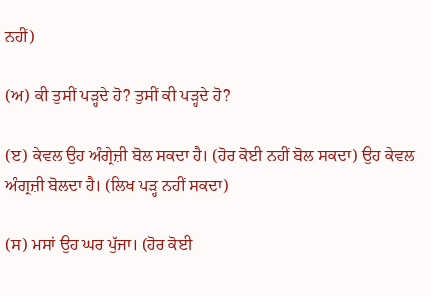ਨਹੀਂ)

(ਅ) ਕੀ ਤੁਸੀਂ ਪਡ਼੍ਹਦੇ ਹੋ? ਤੁਸੀਂ ਕੀ ਪਡ਼੍ਹਦੇ ਹੋ?

(ੲ) ਕੇਵਲ ਉਹ ਅੰਗ੍ਰੇਜ਼ੀ ਬੋਲ ਸਕਦਾ ਹੈ। (ਹੋਰ ਕੋਈ ਨਹੀਂ ਬੋਲ ਸਕਦਾ) ਉਹ ਕੇਵਲ ਅੰਗ੍ਰਜ਼ੀ ਬੋਲਦਾ ਹੈ। (ਲਿਖ ਪਡ਼੍ਹ ਨਹੀਂ ਸਕਦਾ)

(ਸ) ਮਸਾਂ ਉਹ ਘਰ ਪੁੱਜਾ। (ਹੋਰ ਕੋਈ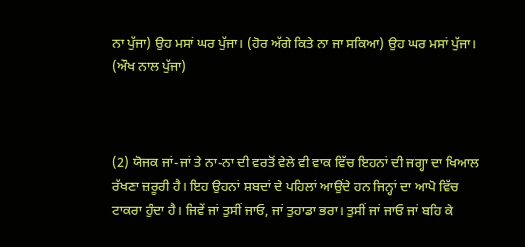ਨਾ ਪੁੱਜਾ) ਉਹ ਮਸਾਂ ਘਰ ਪੁੱਜਾ। (ਹੋਰ ਅੱਗੇ ਕਿਤੇ ਨਾ ਜਾ ਸਕਿਆ) ਉਹ ਘਰ ਮਸਾਂ ਪੁੱਜਾ। (ਔਖ ਨਾਲ ਪੁੱਜਾ)



(2) ਯੋਜਕ ਜਾਂ-ਜਾਂ ਤੇ ਨਾ-ਨਾ ਦੀ ਵਰਤੋਂ ਵੇਲੇ ਵੀ ਵਾਕ ਵਿੱਚ ਇਹਨਾਂ ਦੀ ਜਗ੍ਹਾ ਦਾ ਖਿਆਲ ਰੱਖਣਾ ਜ਼ਰੂਰੀ ਹੈ। ਇਹ ਉਹਨਾਂ ਸ਼ਬਦਾਂ ਦੇ ਪਹਿਲਾਂ ਆਉਂਦੇ ਹਨ ਜਿਨ੍ਹਾਂ ਦਾ ਆਪੋ ਵਿੱਚ ਟਾਕਰਾ ਹੁੰਦਾ ਹੈ। ਜਿਵੇਂ ਜਾਂ ਤੁਸੀਂ ਜਾਓ, ਜਾਂ ਤੁਹਾਡਾ ਭਰਾ। ਤੁਸੀਂ ਜਾਂ ਜਾਓ ਜਾਂ ਬਹਿ ਕੇ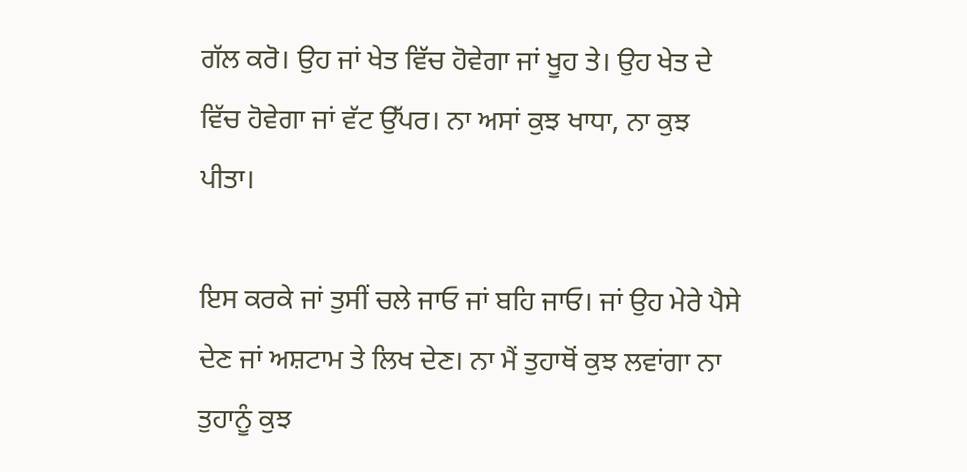ਗੱਲ ਕਰੋ। ਉਹ ਜਾਂ ਖੇਤ ਵਿੱਚ ਹੋਵੇਗਾ ਜਾਂ ਖੂਹ ਤੇ। ਉਹ ਖੇਤ ਦੇ ਵਿੱਚ ਹੋਵੇਗਾ ਜਾਂ ਵੱਟ ਉੱਪਰ। ਨਾ ਅਸਾਂ ਕੁਝ ਖਾਧਾ, ਨਾ ਕੁਝ ਪੀਤਾ।

ਇਸ ਕਰਕੇ ਜਾਂ ਤੁਸੀਂ ਚਲੇ ਜਾਓ ਜਾਂ ਬਹਿ ਜਾਓ। ਜਾਂ ਉਹ ਮੇਰੇ ਪੈਸੇ ਦੇਣ ਜਾਂ ਅਸ਼ਟਾਮ ਤੇ ਲਿਖ ਦੇਣ। ਨਾ ਮੈਂ ਤੁਹਾਥੋਂ ਕੁਝ ਲਵਾਂਗਾ ਨਾ ਤੁਹਾਨੂੰ ਕੁਝ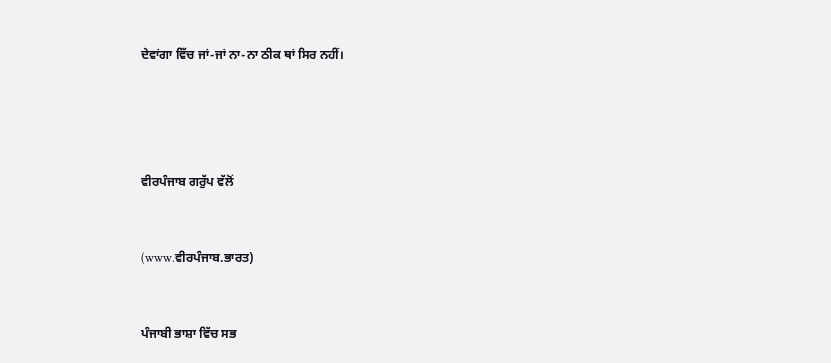ਦੇਵਾਂਗਾ ਵਿੱਚ ਜਾਂ-ਜਾਂ ਨਾ-ਨਾ ਠੀਕ ਥਾਂ ਸਿਰ ਨਹੀਂ।




ਵੀਰਪੰਜਾਬ ਗਰੁੱਪ ਵੱਲੋਂ


(www.ਵੀਰਪੰਜਾਬ.ਭਾਰਤ)


ਪੰਜਾਬੀ ਭਾਸ਼ਾ ਵਿੱਚ ਸਭ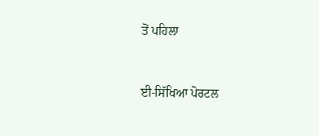ਤੋਂ ਪਹਿਲਾ


ਈ-ਸਿੱਖਿਆ ਪੋਰਟਲ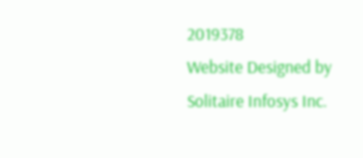2019378
Website Designed by Solitaire Infosys Inc.